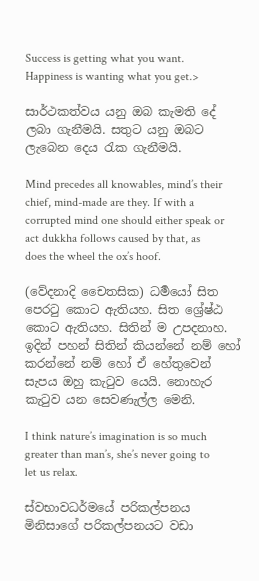Success is getting what you want. Happiness is wanting what you get.>

සාර්ථකත්වය යනු ඔබ කැමති දේ ලබා ගැනීමයි. සතුට යනු ඔබට ලැබෙන දෙය රැක ගැනීමයි.

Mind precedes all knowables, mind’s their chief, mind-made are they. If with a corrupted mind one should either speak or act dukkha follows caused by that, as does the wheel the ox’s hoof.

(වේදනාදි චෛතසික) ධර්‍මයෝ සිත පෙරටු කොට ඇතියහ. සිත ශ්‍රේෂ්ඨ කොට ඇතියහ. සිතින් ම උපදනාහ. ඉදින් පහන් සිතින් කියන්නේ නම් හෝ කරන්නේ නම් හෝ ඒ හේතුවෙන් සැපය ඔහු කැටුව යෙයි. නොහැර කැටුව යන සෙවණැල්ල මෙනි.

I think nature’s imagination is so much greater than man’s, she’s never going to let us relax.

ස්වභාවධර්මයේ පරිකල්පනය මිනිසාගේ පරිකල්පනයට වඩා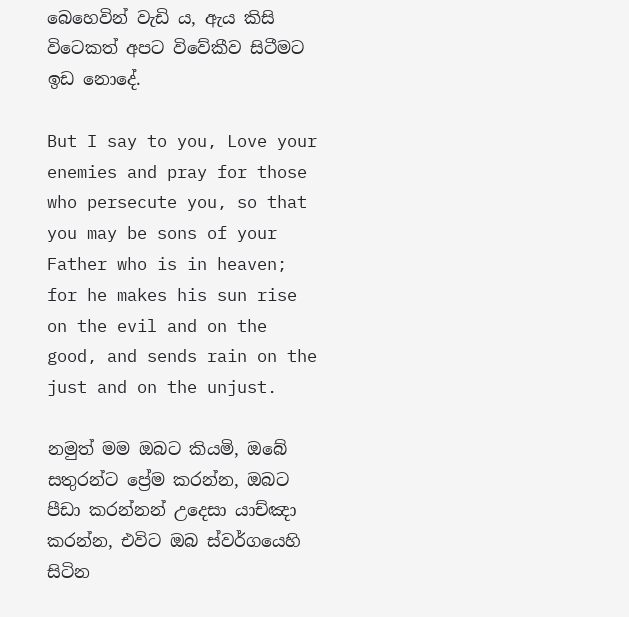බෙහෙවින් වැඩි ය, ඇය කිසි විටෙකත් අපට විවේකීව සිටීමට ඉඩ නොදේ.

But I say to you, Love your enemies and pray for those who persecute you, so that you may be sons of your Father who is in heaven; for he makes his sun rise on the evil and on the good, and sends rain on the just and on the unjust.

නමුත් මම ඔබට කියමි, ඔබේ සතුරන්ට ප්‍රේම කරන්න, ඔබට පීඩා කරන්නන් උදෙසා යාච්ඤා කරන්න, එවිට ඔබ ස්වර්ගයෙහි සිටින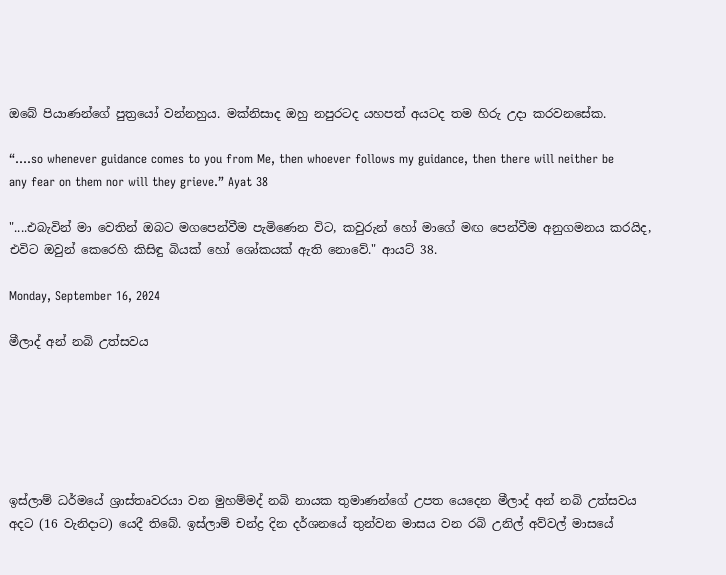ඔබේ පියාණන්ගේ පුත්‍රයෝ වන්නහුය. මක්නිසාද ඔහු නපුරටද යහපත් අයටද තම හිරු උදා කරවනසේක.

“….so whenever guidance comes to you from Me, then whoever follows my guidance, then there will neither be any fear on them nor will they grieve.” Ayat 38

"....එබැවින් මා වෙතින් ඔබට මගපෙන්වීම පැමිණෙන විට, කවුරුන් හෝ මාගේ මඟ පෙන්වීම අනුගමනය කරයිද, එවිට ඔවුන් කෙරෙහි කිසිඳු බියක් හෝ ශෝකයක් ඇති නොවේ." ආයට් 38.

Monday, September 16, 2024

මීලාද් අන් නබි උත්සවය






ඉස්ලාම් ධර්මයේ ශ්‍රාස්තෘවරයා වන මුහම්මද් නබි නායක තුමාණන්ගේ උපත යෙදෙන මීලාද් අන් නබි උත්සවය අදට (16 වැනිදාට) යෙදී තිබේ. ඉස්ලාම් චන්ද්‍ර දින දර්ශනයේ තුන්වන මාසය වන රබි උනිල් අව්වල් මාසයේ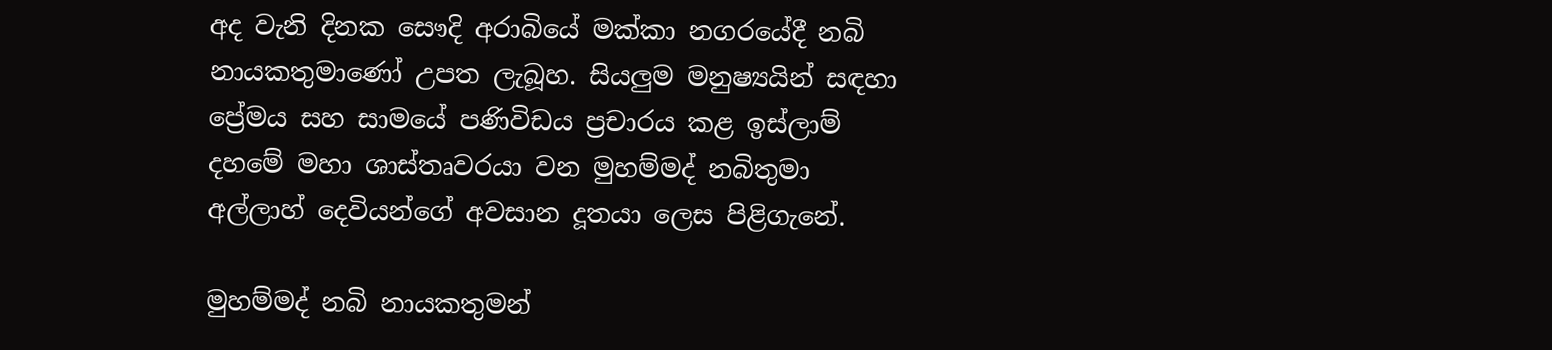අද වැනි දිනක සෞදි අරාබියේ මක්කා නගරයේදී නබි නායකතුමාණෝ උපත ලැබූහ. සියලුම මනුෂ්‍යයින් සඳහා ප්‍රේමය සහ සාමයේ පණිවිඩය ‍ප්‍රචාරය කළ ඉස්ලාම් දහමේ මහා ශාස්තෘවරයා වන මුහම්මද් නබිතුමා අල්ලාහ් දෙවියන්ගේ අවසාන දූතයා ලෙස පිළිගැනේ.

මුහම්මද් නබි නායකතුමන්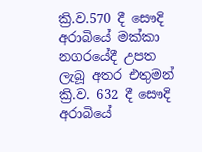ක්‍රි.ව.570 දී සෞදි අරාබියේ මක්කා නගරයේදී උපත ලැබූ අතර එතුමන් ක්‍රි.ව. 632 දී සෞදි අරාබියේ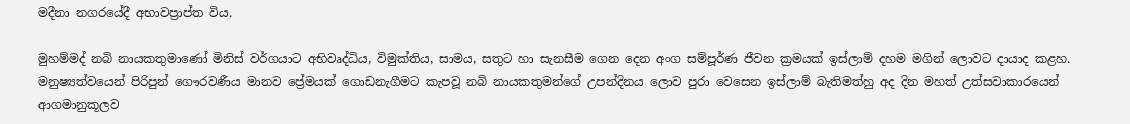මදීනා නගරයේදී අභාවප්‍රාප්ත විය.

මුහම්මද් නබි නායකතුමාණෝ මිනිස් වර්ගයාට අභිවෘද්ධිය, විමුක්තිය, සාමය, සතුට හා සැනසීම ගෙන දෙන අංග සම්පූර්ණ ජීවන ක්‍රමයක් ඉස්ලාම් දහම මගින් ලොවට දායාද කළහ. මනුෂ්‍යත්වයෙන් පිරිපුන් ගෞරවණීය මානව ප්‍රේමයක් ගොඩනැගීමට කැපවූ නබි නායකතුමන්ගේ උපන්දිනය ලොව පුරා වෙසෙන ඉස්ලාම් බැතිමත්හු අද දින මහත් උත්සවාකාරයෙන් ආගමානුකූලව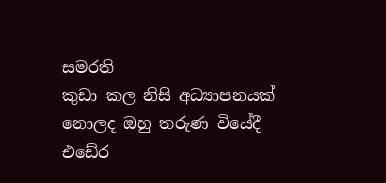සමරති
කුඩා කල නිසි අධ්‍යාපනයක් නොලද ඔහු තරුණ වියේදී එඩේර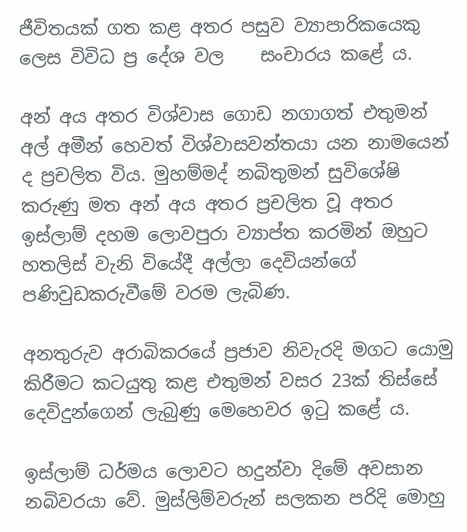ජීවිතයක් ගත කළ අතර පසුව ව්‍යාපාරිකයෙකු ලෙස විවිධ ‍ප්‍ර දේශ වල    සංචාරය කළේ ය.

අන් අය අතර විශ්වාස ගොඩ නගාගත් එතුමන් අල් අමීන් හෙවත් විශ්වාසවන්තයා යන නාමයෙන් ද ප්‍රචලිත විය. මුහම්මද් නබිතුමන් සුවිශේෂි කරුණු මත අන් අය අතර ප්‍රචලිත වූ අතර ඉස්ලාම් දහම ලොවපුරා ව්‍යාප්ත කරමින් ඔහුට හතලිස් වැනි වියේදී අල්ලා දෙවියන්ගේ පණිවුඩකරුවීමේ වරම ලැබිණ.

අනතුරුව අරාබිකරයේ ප්‍රජාව නිවැරදි මගට යොමු කිරීමට කටයුතු කළ එතුමන් වසර 23ක් තිස්සේ දෙවිදුන්ගෙන් ලැබුණු මෙහෙවර ඉටු කළේ ය.

ඉස්ලාම් ධර්මය ලොවට හදුන්වා දිමේ අවසාන නබිවරයා වේ. මුස්ලිම්වරුන් සලකන පරිදි මොහු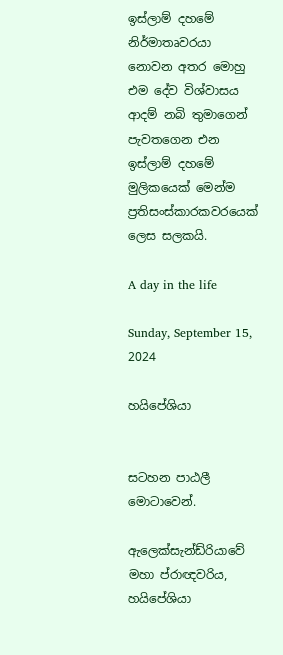ඉස්ලාම් දහමේ නිර්මාතෘවරයා නොවන අතර මොහු එම දේව විශ්වාසය ආදම් නබි තුමාගෙන් පැවතගෙන එන ඉස්ලාම් දහමේ මුලිකයෙක් මෙන්ම ප්‍රතිසංස්කාරකවරයෙක් ලෙස සලකයි.

A day in the life

Sunday, September 15, 2024

හයිපේශියා


සටහන පාඨලී  මොටාවෙන්.

ඇලෙක්සැන්ඩ්රියාවේ මහා ප්රාඥවරිය, හයිපේශියා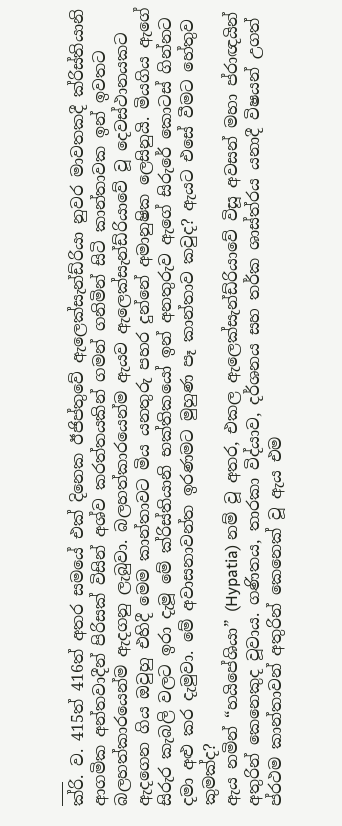___
ක්රි. ව. 415ත් 416ත් අතර සමයේ එක් දිනෙක ඊජිප්තුවේ ඇලෙක්සැන්ඩ්රියා නුවර මාවතකදී ක්රිස්තියානි ආගමික අන්තවාදීන් පිරිසක් විසින් අශ්ව කරත්තයකින් ගමන් ගනිමින් සිටි කාන්තාවක ඉන් ඉවතට බලහත්කාරයෙන්ම ඇදගනු ලැබුවා. බලහත්කාරයෙන්ම ඇයව ඇලෙක්සැන්ඩ්රියාවේ වූ දෙවස්ථානයකට ඇදගෙන ගිය ඔවුහු එහිදී මෙම කාන්තාවට මිය යනතුරු පහර දුන්නේ අමානුෂික ලෙසිනුයි. මියගිය ඇගේ සිරුර කැබලි වලට ඉරා දැමූ මේ ක්රිස්තියානි භක්තිකයෝ ඉන් අනතුරුව ඇගේ සිරුරේ කොටස් ගින්නට දමා අළු කර දැමුවා. මේ අවාසනාවන්ත ඉරණමට මුහුණ පෑ කාන්තාව කවුද? ඇයට එසේ වීමට හේතුව කුමක්ද?
ඇය නමින් “හයිපේශියා” (Hypatia) නම් වූ අතර, එකල ඇලෙක්සැන්ඩ්රියාවේ විසූ අවසන් මහා ප්රාඥයින් අතුරින් කෙනෙකුද වූවාය. ගණිතය, තාරකා විද්යාව, දර්ශනය සහ තර්ක ශාස්ත්රය යනාදී විෂයන් උගත් ප්රථම කාන්තාවන් අතුරින් කෙනෙක් වූ ඇය එම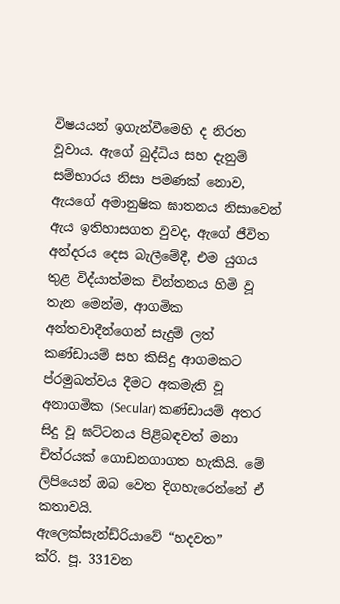විෂයයන් ඉගැන්වීමෙහි ද නිරත වූවාය. ඇගේ බුද්ධිය සහ දැනුම් සම්භාරය නිසා පමණක් නොව, ඇයගේ අමානුෂික ඝාතනය නිසාවෙන් ඇය ඉතිහාසගත වුවද, ඇගේ ජීවිත අන්දරය දෙස බැලීමේදී, එම යුගය තුළ විද්යාත්මක චින්තනය හිමි වූ තැන මෙන්ම, ආගමික අන්තවාදීන්ගෙන් සැදුම් ලත් කණ්ඩායම් සහ කිසිදු ආගමකට ප්රමුඛත්වය දීමට අකමැති වූ අනාගමික (Secular) කණ්ඩායම් අතර සිදු වූ ඝට්ටනය පිළිබඳවත් මනා චිත්රයක් ගොඩනගාගත හැකියි. මේ ලිපියෙන් ඔබ වෙත දිගහැරෙන්නේ ඒ කතාවයි.
ඇලෙක්සැන්ඩ්රියාවේ “හදවත”
ක්රි. පූ. 331වන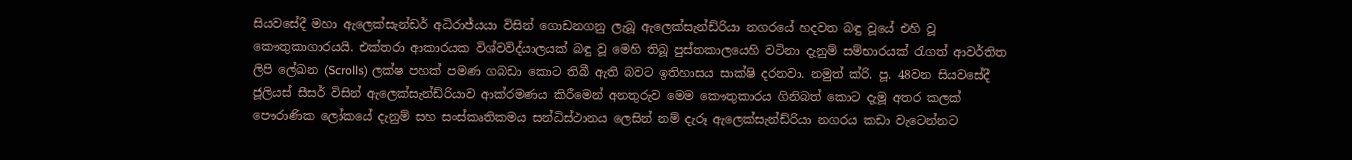සියවසේදී මහා ඇලෙක්සැන්ඩර් අධිරාජ්යයා විසින් ගොඩනගනු ලැබූ ඇලෙක්සැන්ඩ්රියා නගරයේ හදවත බඳු වූයේ එහි වූ කෞතුකාගාරයයි. එක්තරා ආකාරයක විශ්වවිද්යාලයක් බඳු වූ මෙහි තිබූ පුස්තකාලයෙහි වටිනා දැනුම් සම්භාරයක් රැගත් ආවර්තිත ලිපි ලේඛන (Scrolls) ලක්ෂ පහක් පමණ ගබඩා කොට තිබී ඇති බවට ඉතිහාසය සාක්ෂි දරනවා. නමුත් ක්රි. පූ. 48වන සියවසේදී ජූලියස් සීසර් විසින් ඇලෙක්සැන්ඩ්රියාව ආක්රමණය කිරීමෙන් අනතුරුව මෙම කෞතුකාරය ගිනිබත් කොට දැමූ අතර කලක් පෞරාණික ලෝකයේ දැනුම් සහ සංස්කෘතිකමය සන්ධිස්ථානය ලෙසින් නම් දැරූ ඇලෙක්සැන්ඩ්රියා නගරය කඩා වැටෙන්නට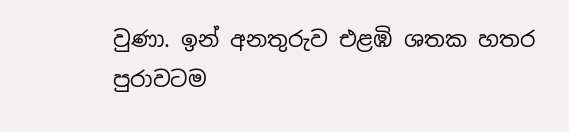වුණා. ඉන් අනතුරුව එළඹි ශතක හතර පුරාවටම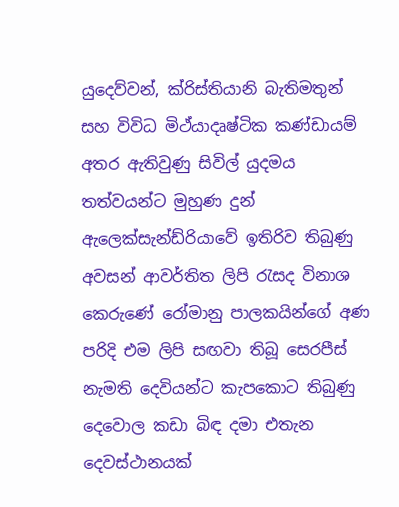යුදෙව්වන්, ක්රිස්තියානි බැතිමතුන් සහ විවිධ මිථ්යාදෘෂ්ටික කණ්ඩායම් අතර ඇතිවුණු සිවිල් යුදමය තත්වයන්ට මුහුණ දුන් ඇලෙක්සැන්ඩ්රියාවේ ඉතිරිව තිබුණු අවසන් ආවර්තිත ලිපි රැසද විනාශ කෙරුණේ රෝමානු පාලකයින්ගේ අණ පරිදි එම ලිපි සඟවා තිබූ සෙරපීස් නැමති දෙවියන්ට කැපකොට තිබුණු දෙවොල කඩා බිඳ දමා එතැන දෙවස්ථානයක්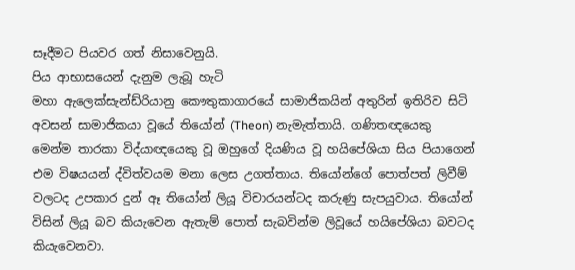සෑදීමට පියවර ගත් නිසාවෙනුයි.
පිය ආභාසයෙන් දැනුම ලැබූ හැටි
මහා ඇලෙක්සැන්ඩ්රියානු කෞතුකාගාරයේ සාමාජිකයින් අතුරින් ඉතිරිව සිටි අවසන් සාමාජිකයා වූයේ තියෝන් (Theon) නැමැත්තායි. ගණිතඥයෙකු මෙන්ම තාරකා විද්යාඥයෙකු වූ ඔහුගේ දියණිය වූ හයිපේශියා සිය පියාගෙන් එම විෂයයන් ද්විත්වයම මනා ලෙස උගත්තාය. තියෝන්ගේ පොත්පත් ලිවීම් වලටද උපකාර දුන් ඈ තියෝන් ලියූ විචාරයන්ටද කරුණු සැපයුවාය. තියෝන් විසින් ලියූ බව කියැවෙන ඇතැම් පොත් සැබවින්ම ලිවූයේ හයිපේශියා බවටද කියැවෙනවා.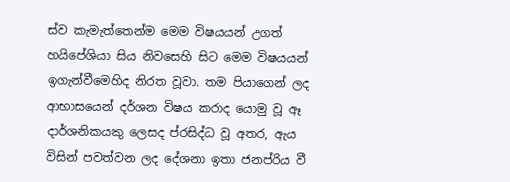ස්ව කැමැත්තෙන්ම මෙම විෂයයන් උගත් හයිපේශියා සිය නිවසෙහි සිට මෙම විෂයයන් ඉගැන්වීමෙහිද නිරත වූවා. තම පියාගෙන් ලද ආභාසයෙන් දර්ශන විෂය කරාද යොමු වූ ඈ දාර්ශනිකයකු ලෙසද ප්රසිද්ධ වූ අතර, ඇය විසින් පවත්වන ලද දේශනා ඉතා ජනප්රිය වී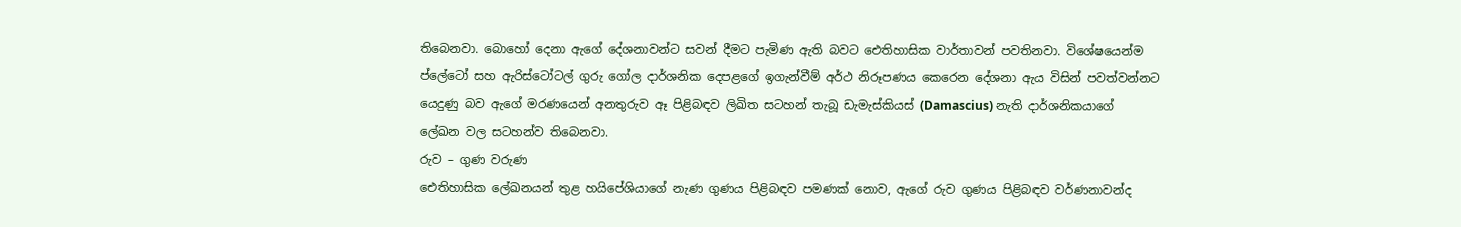තිබෙනවා. බොහෝ දෙනා ඇගේ දේශනාවන්ට සවන් දීමට පැමිණ ඇති බවට ඓතිහාසික වාර්තාවන් පවතිනවා. විශේෂයෙන්ම ප්ලේටෝ සහ ඇරිස්ටෝටල් ගුරු ගෝල දාර්ශනික දෙපළගේ ඉගැන්වීම් අර්ථ නිරූපණය කෙරෙන දේශනා ඇය විසින් පවත්වන්නට යෙදුණු බව ඇගේ මරණයෙන් අනතුරුව ඈ පිළිබඳව ලිඛිත සටහන් තැබූ ඩැමැස්කියස් (Damascius) නැති දාර්ශනිකයාගේ ලේඛන වල සටහන්ව තිබෙනවා.
රුව – ගුණ වරුණ
ඓතිහාසික ලේඛනයන් තුළ හයිපේශියාගේ නැණ ගුණය පිළිබඳව පමණක් නොව, ඇගේ රුව ගුණය පිළිබඳව වර්ණනාවන්ද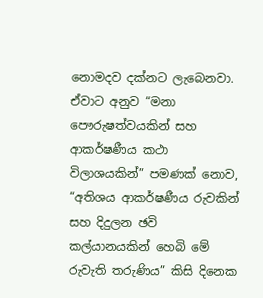නොමදව දක්නට ලැබෙනවා. ඒවාට අනුව “මනා පෞරුෂත්වයකින් සහ ආකර්ෂණීය කථා විලාශයකින්” පමණක් නොව, “අතිශය ආකර්ෂණීය රුවකින් සහ දිදුලන ඡවි කල්යානයකින් හෙබි මේ රුවැති තරුණිය” කිසි දිනෙක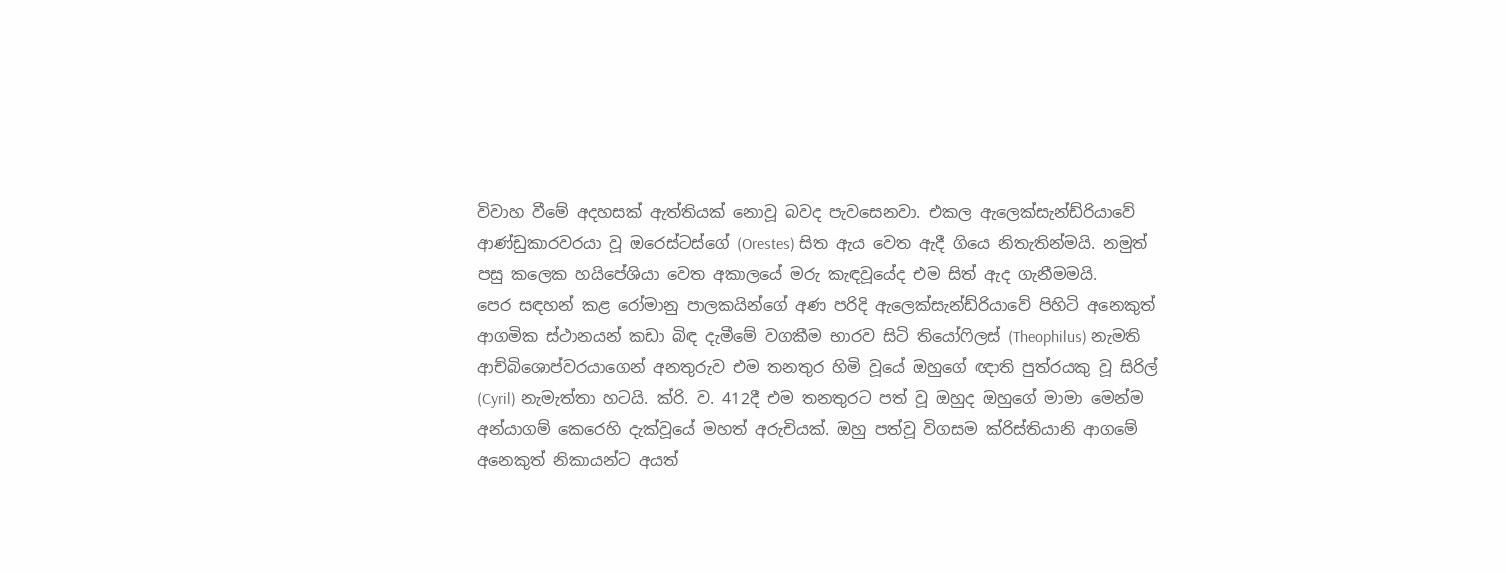විවාහ වීමේ අදහසක් ඇත්තියක් නොවූ බවද පැවසෙනවා. එකල ඇලෙක්සැන්ඩ්රියාවේ ආණ්ඩුකාරවරයා වූ ඔරෙස්ටස්ගේ (Orestes) සිත ඇය වෙත ඇදී ගියෙ නිතැතින්මයි. නමුත් පසු කලෙක හයිපේශියා වෙත අකාලයේ මරු කැඳවූයේද එම සිත් ඇද ගැනීමමයි.
පෙර සඳහන් කළ රෝමානු පාලකයින්ගේ අණ පරිදි ඇලෙක්සැන්ඩ්රියාවේ පිහිටි අනෙකුත් ආගමික ස්ථානයන් කඩා බිඳ දැමීමේ වගකීම භාරව සිටි තියෝෆිලස් (Theophilus) නැමති ආච්බිශොප්වරයාගෙන් අනතුරුව එම තනතුර හිමි වූයේ ඔහුගේ ඥාති පුත්රයකු වූ සිරිල් (Cyril) නැමැත්තා හටයි. ක්රි. ව. 412දී එම තනතුරට පත් වූ ඔහුද ඔහුගේ මාමා මෙන්ම අන්යාගම් කෙරෙහි දැක්වූයේ මහත් අරුචියක්. ඔහු පත්වූ විගසම ක්රිස්තියානි ආගමේ අනෙකුත් නිකායන්ට අයත්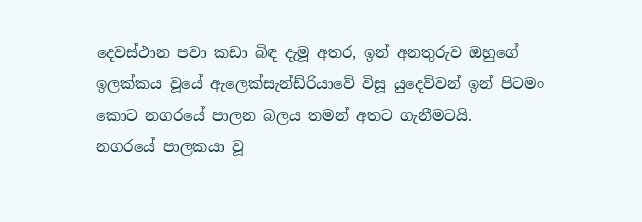දෙවස්ථාන පවා කඩා බිඳ දැමූ අතර, ඉන් අනතුරුව ඔහුගේ ඉලක්කය වූයේ ඇලෙක්සැන්ඩ්රියාවේ විසූ යුදෙව්වන් ඉන් පිටමං කොට නගරයේ පාලන බලය තමන් අතට ගැනීමටයි.
නගරයේ පාලකයා වූ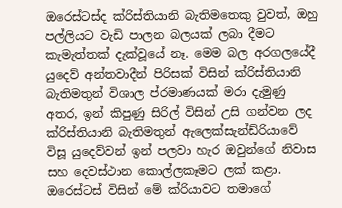ඔරෙස්ටස්ද ක්රිස්තියානි බැතිමතෙකු වුවත්, ඔහු පල්ලියට වැඩි පාලන බලයක් ලබා දීමට කැමැත්තක් දැක්වූයේ නෑ. මෙම බල අරගලයේදී යුදෙව් අන්තවාදීන් පිරිසක් විසින් ක්රිස්තියානි බැතිමතුන් විශාල ප්රමාණයක් මරා දැමුණු අතර, ඉන් කිපුණු සිරිල් විසින් උසි ගන්වන ලද ක්රිස්තියානි බැතිමතුන් ඇලෙක්සැන්ඩ්රියාවේ විසූ යුදෙව්වන් ඉන් පලවා හැර ඔවුන්ගේ නිවාස සහ දෙවස්ථාන කොල්ලකෑමට ලක් කළා. ඔරෙස්ටස් විසින් මේ ක්රියාවට තමාගේ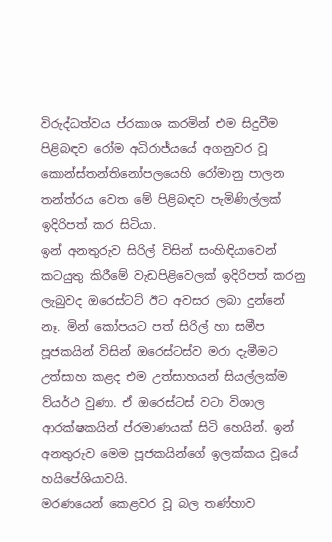විරුද්ධත්වය ප්රකාශ කරමින් එම සිදුවීම පිළිබඳව රෝම අධිරාජ්යයේ අගනුවර වූ කොන්ස්තන්තිනෝපලයෙහි රෝමානු පාලන තන්ත්රය වෙත මේ පිළිබඳව පැමිණිල්ලක් ඉදිරිපත් කර සිටියා.
ඉන් අනතුරුව සිරිල් විසින් සංහිඳියාවෙන් කටයුතු කිරීමේ වැඩපිළිවෙලක් ඉදිරිපත් කරනු ලැබුවද ඔරෙස්ටට් ඊට අවසර ලබා දුන්නේ නෑ. මින් කෝපයට පත් සිරිල් හා සමීප පූජකයින් විසින් ඔරෙස්ටස්ව මරා දැමීමට උත්සාහ කළද එම උත්සාහයන් සියල්ලක්ම ව්යර්ථ වුණා. ඒ ඔරෙස්ටස් වටා විශාල ආරක්ෂකයින් ප්රමාණයක් සිටි හෙයින්. ඉන් අනතුරුව මෙම පූජකයින්ගේ ඉලක්කය වූයේ හයිපේශියාවයි.
මරණයෙන් කෙළවර වූ බල තණ්හාව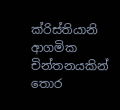ක්රිස්තියානි ආගමික චින්තනයකින් තොර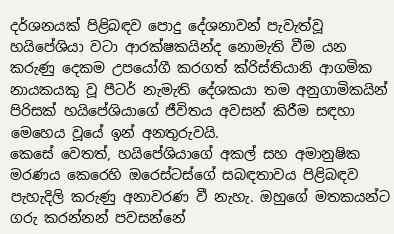දර්ශනයක් පිළිබඳව පොදු දේශනාවන් පැවැත්වූ හයිපේශියා වටා ආරක්ෂකයින්ද නොමැති වීම යන කරුණු දෙකම උපයෝගී කරගත් ක්රිස්තියානි ආගමික නායකයකු වූ පීටර් නැමැති දේශකයා තම අනුගාමිකයින් පිරිසක් හයිපේශියාගේ ජීවිතය අවසන් කිරීම සඳහා මෙහෙය වූයේ ඉන් අනතුරුවයි.
කෙසේ වෙතත්, හයිපේශියාගේ අකල් සහ අමානුෂික මරණය කෙරෙහි ඔරෙස්ටස්ගේ සබඳතාවය පිළිබඳව පැහැදිලි කරුණු අනාවරණ වී නැහැ. ඔහුගේ මතකයන්ට ගරු කරන්නන් පවසන්නේ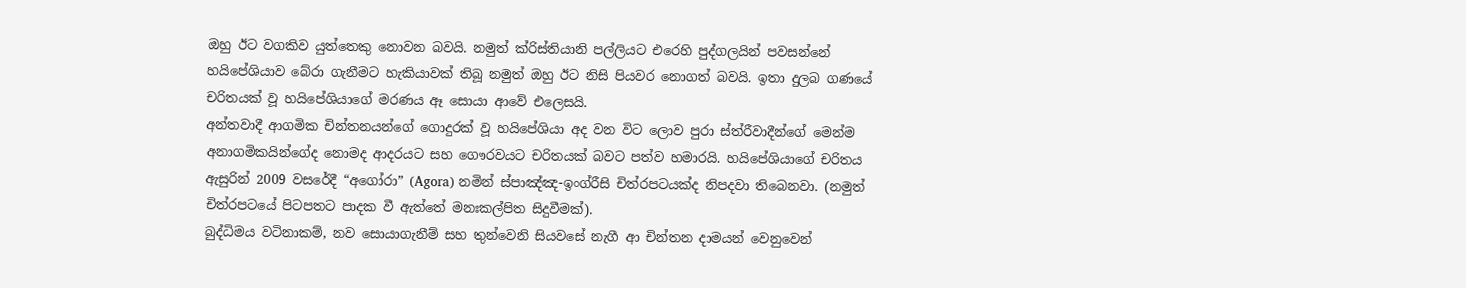ඔහු ඊට වගකිව යුත්තෙකු නොවන බවයි. නමුත් ක්රිස්තියානි පල්ලියට එරෙහි පුද්ගලයින් පවසන්නේ හයිපේශියාව බේරා ගැනීමට හැකියාවක් තිබූ නමුත් ඔහු ඊට නිසි පියවර නොගත් බවයි. ඉතා දුලබ ගණයේ චරිතයක් වූ හයිපේශියාගේ මරණය ඈ සොයා ආවේ එලෙසයි.
අන්තවාදී ආගමික චින්තනයන්ගේ ගොදුරක් වූ හයිපේශියා අද වන විට ලොව පුරා ස්ත්රීවාදීන්ගේ මෙන්ම අනාගමිකයින්ගේද නොමද ආදරයට සහ ගෞරවයට චරිතයක් බවට පත්ව හමාරයි. හයිපේශියාගේ චරිතය ඇසුරින් 2009 වසරේදී “අගෝරා” (Agora) නමින් ස්පාඤ්ඤ-ඉංග්රීසි චිත්රපටයක්ද නිපදවා තිබෙනවා. (නමුත් චිත්රපටයේ පිටපතට පාදක වී ඇත්තේ මනඃකල්පිත සිදුවීමක්).
බුද්ධිමය වටිනාකම්, නව සොයාගැනීම් සහ තුන්වෙනි සියවසේ නැගී ආ චින්තන දාමයන් වෙනුවෙන්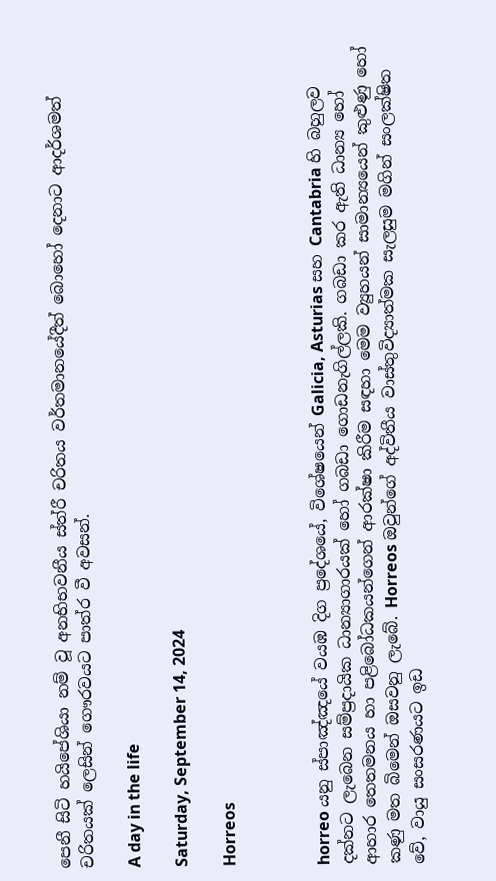පෙනී සිටි හයිපේශියා නම් වූ අනභිභවනීය ස්ත්රී චරිතය වර්තමානයේදීත් බොහෝ දෙනාට ආදර්ශමත් චරිතයක් ලෙසින් ගෞරවයට පාත්ර වී අවසන්.

A day in the life

Saturday, September 14, 2024

Horreos



horreo යනු ස්පාඤ්ඤයේ වයඹ දිග ප්‍රදේශයේ, විශේෂයෙන් Galicia, Asturias සහ Cantabria හි බහුලව දක්නට ලැබෙන සම්ප්‍රදායික ධාන්‍යාගාරයක් හෝ ගබඩා ගොඩනැගිල්ලකි. ගබඩා කර ඇති ධාන්‍ය හෝ ආහාර තෙතමනය හා පළිබෝධකයන්ගෙන් ආරක්ෂා කිරීම සඳහා මෙම ව්‍යුහයන් සාමාන්‍යයෙන් කුළුණු හෝ කණු මත බිමෙන් ඔසවනු ලැබේ. Horreos ඔවුන්ගේ අද්විතීය වාස්තුවිද්‍යාත්මක සැලසුම මගින් සංලක්ෂිත වේ, වායු සංසරණයට ඉඩ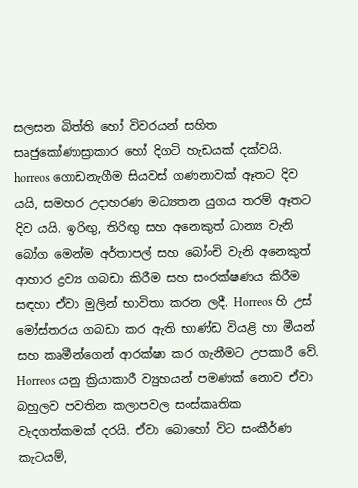සලසන බිත්ති හෝ විවරයන් සහිත සෘජුකෝණාස්‍රාකාර හෝ දිගටි හැඩයක් දක්වයි.
horreos ගොඩනැගීම සියවස් ගණනාවක් ඈතට දිව යයි, සමහර උදාහරණ මධ්‍යතන යුගය තරම් ඈතට දිව යයි. ඉරිඟු, තිරිඟු සහ අනෙකුත් ධාන්‍ය වැනි බෝග මෙන්ම අර්තාපල් සහ බෝංචි වැනි අනෙකුත් ආහාර ද්‍රව්‍ය ගබඩා කිරීම සහ සංරක්ෂණය කිරීම සඳහා ඒවා මුලින් භාවිතා කරන ලදී. Horreos හි උස් මෝස්තරය ගබඩා කර ඇති භාණ්ඩ වියළි හා මීයන් සහ කෘමීන්ගෙන් ආරක්ෂා කර ගැනීමට උපකාරී වේ.
Horreos යනු ක්‍රියාකාරී ව්‍යුහයන් පමණක් නොව ඒවා බහුලව පවතින කලාපවල සංස්කෘතික වැදගත්කමක් දරයි. ඒවා බොහෝ විට සංකීර්ණ කැටයම්,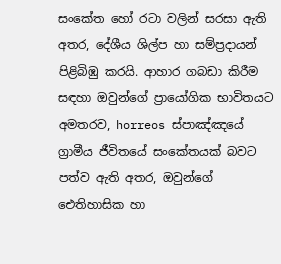සංකේත හෝ රටා වලින් සරසා ඇති අතර, දේශීය ශිල්ප හා සම්ප්‍රදායන් පිළිබිඹු කරයි. ආහාර ගබඩා කිරීම සඳහා ඔවුන්ගේ ප්‍රායෝගික භාවිතයට අමතරව, horreos ස්පාඤ්ඤයේ ග්‍රාමීය ජීවිතයේ සංකේතයක් බවට පත්ව ඇති අතර, ඔවුන්ගේ ඓතිහාසික හා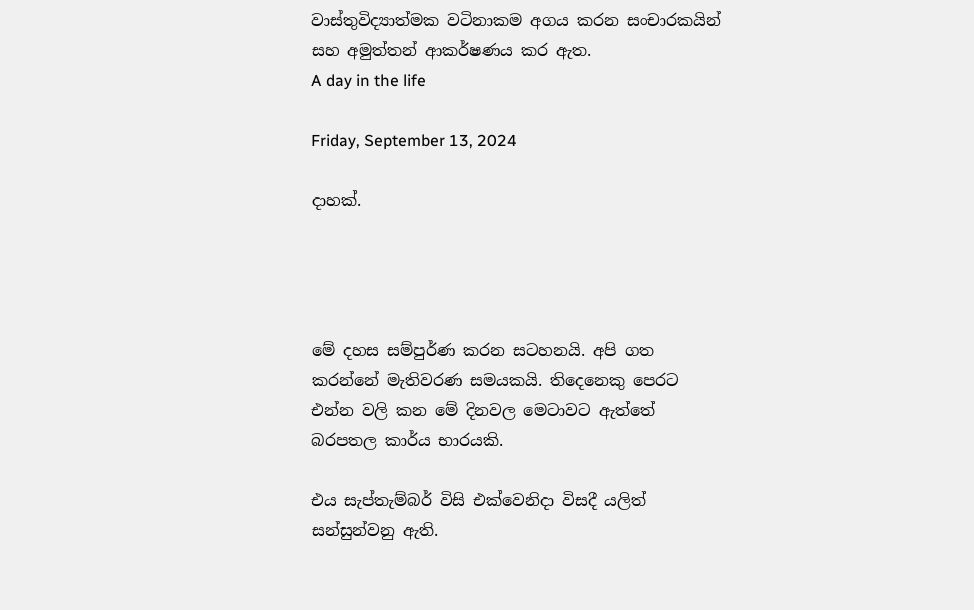වාස්තුවිද්‍යාත්මක වටිනාකම අගය කරන සංචාරකයින් සහ අමුත්තන් ආකර්ෂණය කර ඇත.
A day in the life

Friday, September 13, 2024

දාහක්.




මේ දහස සම්පුර්ණ කරන සටහනයි. අපි ගත කරන්නේ මැතිවරණ සමයකයි. තිදෙනෙකු පෙරට එන්න වලි කන මේ දිනවල මෙටාවට ඇත්තේ බරපතල කාර්ය භාරයකි.

එය සැප්තැම්බර් විසි එක්වෙනිදා විසදී යලිත් සන්සුන්වනු ඇති.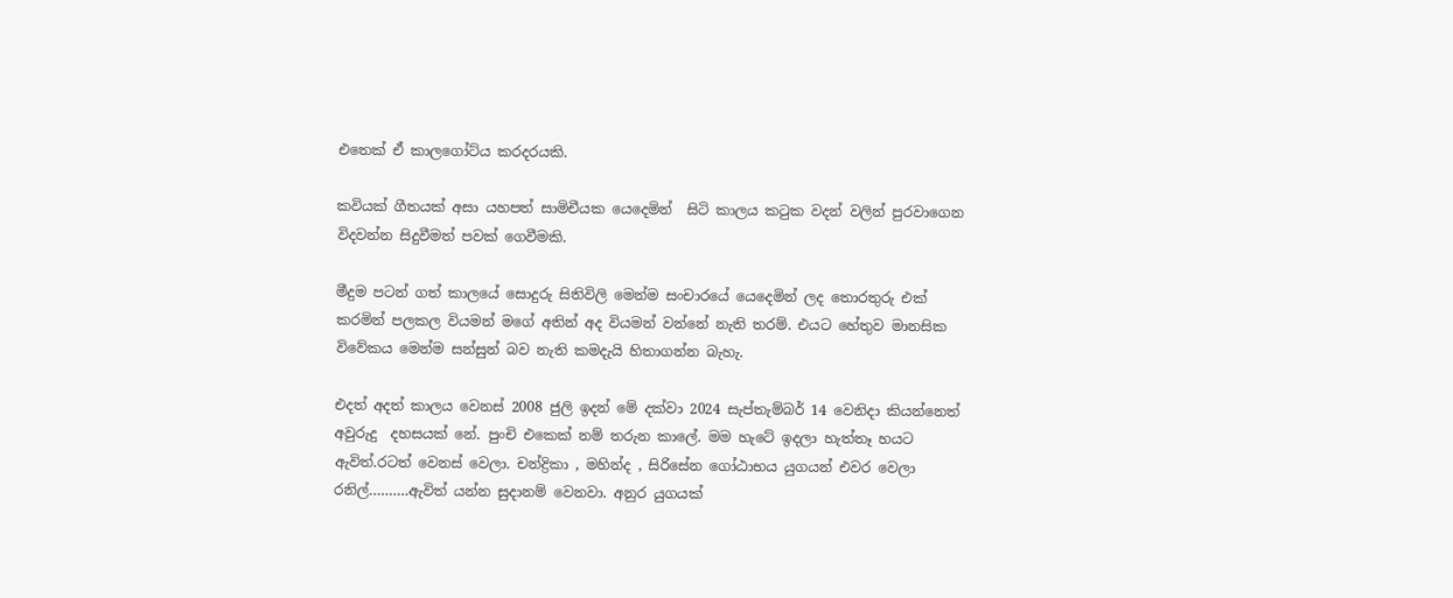එතෙක් ඒ කාලගෝට්ය කරදරයකි.

කවියක් ගීතයක් අසා යහපත් සාමිචීයක යෙදෙමින්  සිටි කාලය කටුක වදන් වලින් පුරවාගෙන විදවන්න සිදුවීමත් පවක් ගෙවීමකි.

මීදුම පටන් ගත් කාලයේ සොදුරු සිතිවිලි මෙන්ම සංචාරයේ යෙදෙමින් ලද තොරතුරු එක් කරමින් පලකල වියමන් මගේ අතින් අද වියමන් වන්නේ නැති තරම්. එයට හේතුව මානසික විවේකය මෙන්ම සන්සුන් බව නැති කමදැයි හිතාගන්න බැහැ.

එදත් අදත් කාලය වෙනස් 2008 ජුලි ඉදන් මේ දක්වා 2024 සැප්තැම්බර් 14 වෙනිදා කියන්නෙත් අවුරුදු  දහසයක් නේ. පුංචි එකෙක් නම් තරුන කාලේ. මම හැටේ ඉදලා හැත්තෑ හයට ඇවිත්.රටත් වෙනස් වෙලා. චන්ද්‍රිකා , මහින්ද , සිරිසේන ගෝඨාභය යුගයන් එවර වෙලා  රනිල්……….ඇවිත් යන්න සුදානම් වෙනවා. අනුර යුගයක්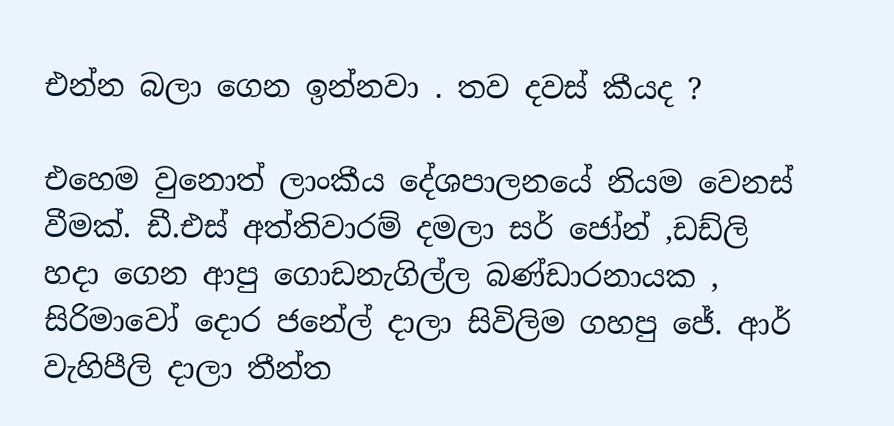එන්න බලා ගෙන ඉන්නවා . තව දවස් කීයද ?

එහෙම වුනොත් ලාංකීය දේශපාලනයේ නියම වෙනස් වීමක්. ඩී.එස් අත්තිවාරම් දමලා සර් ජෝන් ,ඩඩ්ලි හදා ගෙන ආපු ගොඩනැගිල්ල බණ්ඩාරනායක , සිරිමාවෝ දොර ජනේල් දාලා සිවිලිම ගහපු ජේ. ආර්  වැහිපීලි දාලා තීන්ත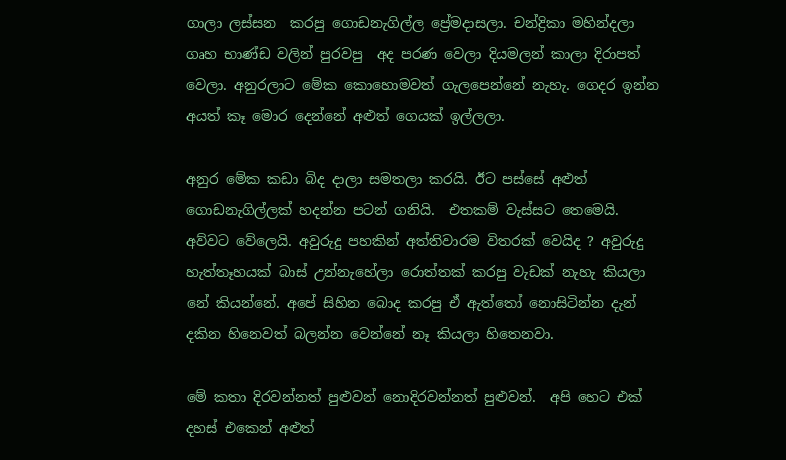ගාලා ලස්සන  කරපු ගොඩනැගිල්ල ප්‍රේමදාසලා. චන්ද්‍රිකා මහින්දලා ගෘහ භාණ්ඩ වලින් පුරවපු  අද පරණ වෙලා දියමලන් කාලා දිරාපත් වෙලා. අනුරලාට මේක කොහොමවත් ගැලපෙන්නේ නැහැ. ගෙදර ඉන්න අයත් කෑ මොර දෙන්නේ අළුත් ගෙයක් ඉල්ලලා.

අනුර මේක කඩා බිද දාලා සමතලා කරයි. ඊට පස්සේ අළුත් ගොඩනැගිල්ලක් හදන්න පටන් ගනියි.  එතකම් වැස්සට තෙමෙයි. අව්වට වේලෙයි. අවුරුදු පහකින් අත්තිවාරම විතරක් වෙයිද ? අවුරුදු හැත්තෑහයක් බාස් උන්නැහේලා රොත්තක් කරපු වැඩක් නැහැ කියලා නේ කියන්නේ. අපේ සිහින බොද කරපු ඒ ඇත්තෝ නොසිටින්න දැන් දකින හිනෙවත් බලන්න වෙන්නේ නෑ කියලා හිතෙනවා.

මේ කතා දිරවන්නත් පුළුවන් නොදිරවන්නත් පුළුවන්.  අපි හෙට එක් දහස් එකෙන් අළුත්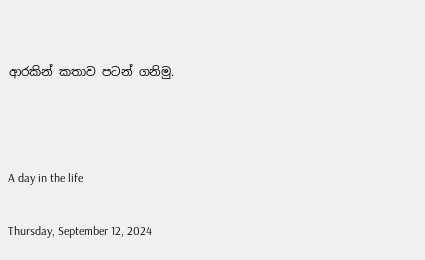ආරකින් කතාව පටන් ගනිමු.



A day in the life

Thursday, September 12, 2024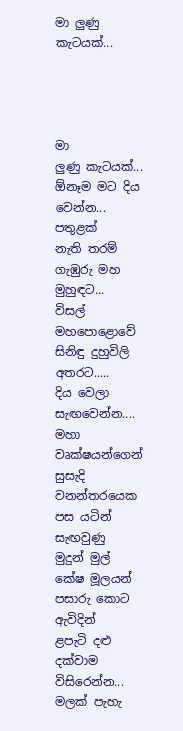මා ලුණු කැටයක්...




මා
ලුණු කැටයක්...
ඕනෑම මට දිය වෙන්න...
පතුළක්
නැති තරම්
ගැඹුරු මහ මුහුඳට...
විසල්
මහපොළොවේ
සිනිඳු දුහුවිලි අතරට.....
දිය වෙලා සැඟවෙන්න....
මහා වෘක්ෂයන්ගෙන්
සුසැදි
වනන්තරයෙක
පස යටින් සැඟවුණු
මුදුන් මුල්
කේෂ මූලයන්
පසාරු කොට ඇවිදින්
ළපැටි දළු දක්වාම
විසිරෙන්න...
මලක් පැහැ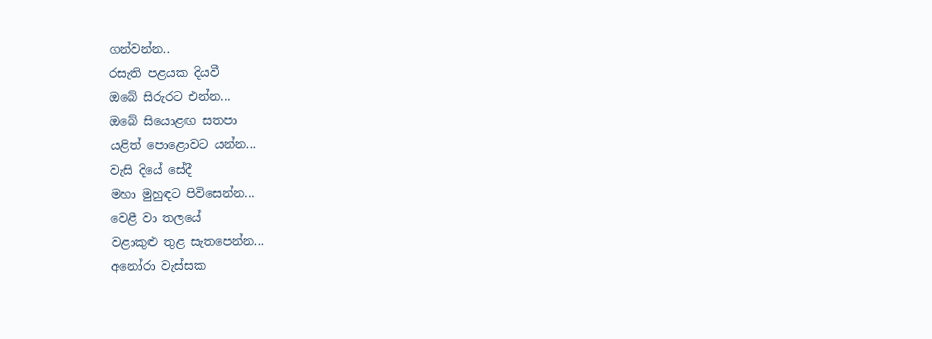ගන්වන්න..
රසැති පළයක දියවී
ඔබේ සිරුරට එන්න...
ඔබේ සියොළඟ සතපා
යළිත් පොළොවට යන්න...
වැසි දියේ සේදී
මහා මුහුඳට පිවිසෙන්න...
වෙළී වා තලයේ
වළාකුළු තුළ සැතපෙන්න...
අනෝරා වැස්සක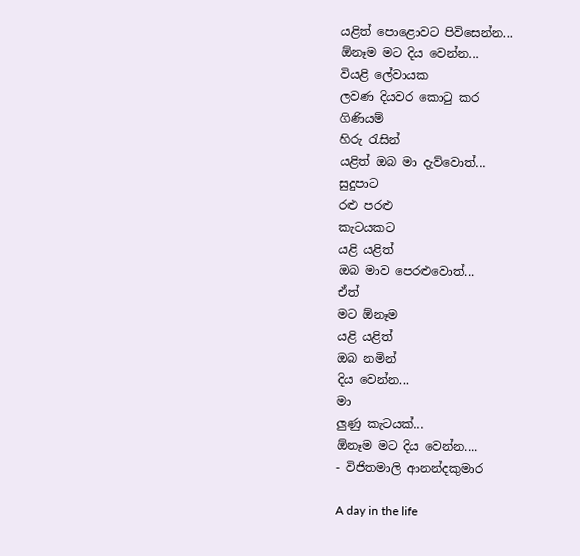යළිත් පොළොවට පිවිසෙන්න...
ඕනෑම මට දිය වෙන්න...
වියළි ලේවායක
ලවණ දියවර කොටු කර
ගිණියම්
හිරු රැසින්
යළිත් ඔබ මා දැව්වොත්...
සුදුපාට
රළු පරළු
කැටයකට
යළි යළිත්
ඔබ මාව පෙරළුවොත්...
ඒත්
මට ඕනෑම
යළි යළිත්
ඔබ නමින්
දිය වෙන්න...
මා
ලුණු කැටයක්...
ඕනෑම මට දිය වෙන්න....
- විජිතමාලි ආනන්දකුමාර

A day in the life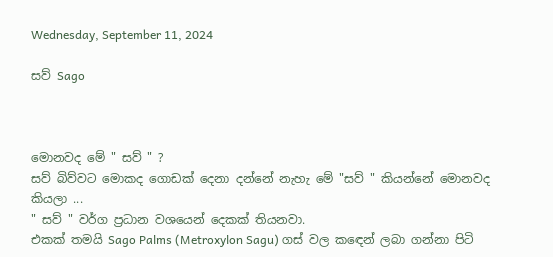Wednesday, September 11, 2024

සව් Sago



මොනවද මේ " සව් " ?
සව් බිව්වට මොකද ගොඩක් දෙනා දන්නේ නැහැ මේ "සව් " කියන්නේ මොනවද කියලා ...
" සව් " වර්ග ප්‍රධාන වශයෙන් දෙකක් තියනවා.
එකක් තමයි Sago Palms (Metroxylon Sagu) ගස් වල කඳෙන් ලබා ගන්නා පිටි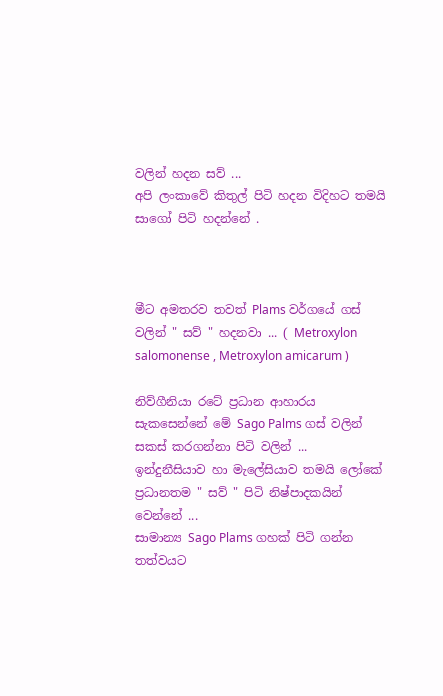වලින් හදන සව් ...
අපි ලංකාවේ කිතුල් පිටි හදන විදිහට තමයි සාගෝ පිටි හදන්නේ .



මීට අමතරව තවත් Plams වර්ගයේ ගස් වලින් " සව් " හදනවා ... ( Metroxylon salomonense , Metroxylon amicarum )

නිව්ගීනියා රටේ ප්‍රධාන ආහාරය සැකසෙන්නේ මේ Sago Palms ගස් වලින් සකස් කරගන්නා පිටි වලින් ...
ඉන්දුනීසියාව හා මැලේසියාව තමයි ලෝකේ ප්‍රධානතම " සව් " පිටි නිෂ්පාදකයින් වෙන්නේ ...
සාමාන්‍ය Sago Plams ගහක් පිටි ගන්න තත්වයට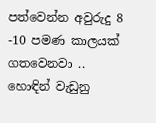පත්වෙන්න අවුරුදු 8 -10 පමණ කාලයක් ගතවෙනවා ..
හොඳින් වැඩුනු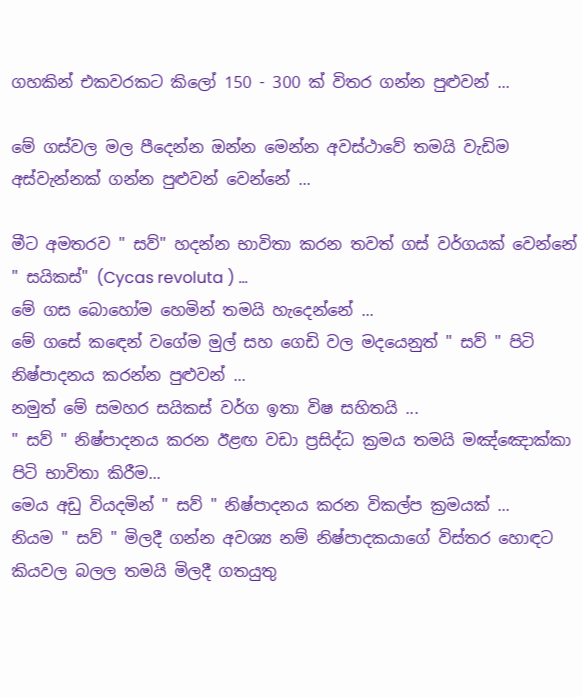ගහකින් එකවරකට කිලෝ 150 - 300 ක් විතර ගන්න පුළුවන් ...

මේ ගස්වල මල පීදෙන්න ඔන්න මෙන්න අවස්ථාවේ තමයි වැඩිම අස්වැන්නක් ගන්න පුළුවන් වෙන්නේ ...

මීට අමතරව " සව්" හදන්න භාවිතා කරන තවත් ගස් වර්ගයක් වෙන්නේ " සයිකස්" (Cycas revoluta ) ...
මේ ගස බොහෝම හෙමින් තමයි හැදෙන්නේ ...
මේ ගසේ කඳෙන් වගේම මුල් සහ ගෙඩි වල මදයෙනුත් " සව් " පිටි නිෂ්පාදනය කරන්න පුළුවන් ...
නමුත් මේ සමහර සයිකස් වර්ග ඉතා විෂ සහිතයි ...
" සව් " නිෂ්පාදනය කරන ඊළඟ වඩා ප්‍රසිද්ධ ක්‍රමය තමයි මඤ්ඤොක්කා පිටි භාවිතා කිරීම...
මෙය අඩු වියදමින් " සව් " නිෂ්පාදනය කරන විකල්ප ක්‍රමයක් ...
නියම " සව් " මිලදී ගන්න අවශ්‍ය නම් නිෂ්පාදකයාගේ විස්තර හොඳට කියවල බලල තමයි මිලදී ගතයුතු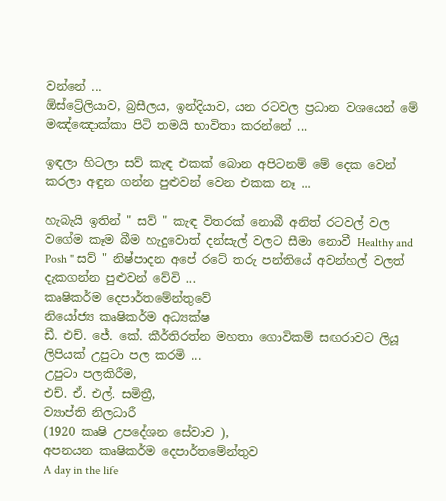වන්නේ ...
ඕස්ට්‍රේලියාව, බ්‍රසීලය, ඉන්දියාව, යන රටවල ප්‍රධාන වශයෙන් මේ මඤ්ඤොක්කා පිටි තමයි භාවිතා කරන්නේ ...

ඉඳලා හිටලා සව් කැඳ එකක් බොන අපිටනම් මේ දෙක වෙන් කරලා අඳුන ගන්න පුළුවන් වෙන එකක නෑ ...

හැබැයි ඉතින් " සව් " කැඳ විතරක් නොබී අනිත් රටවල් වල වගේම කෑම බීම හැදුවොත් දන්සැල් වලට සීමා නොවී Healthy and Posh " සව් " නිෂ්පාදන අපේ රටේ තරු පන්තියේ අවන්හල් වලත් දැකගන්න පුළුවන් වේවි ...
කෘෂිකර්ම දෙපාර්තමේන්තුවේ
නියෝජ්‍ය කෘෂිකර්ම අධ්‍යක්ෂ
ඩී. එච්. ජේ. කේ. කීර්තිරත්න මහතා ගොවිකම් සඟරාවට ලියූ ලිපියක් උපුටා පල කරමි ...
උපුටා පලකිරීම,
එච්. ඒ. එල්. සමිත්‍රී,
ව්‍යාප්ති නිලධාරී
(1920 කෘෂි උපදේශන සේවාව ),
අපනයන කෘෂිකර්ම දෙපාර්තමේන්තුව
A day in the life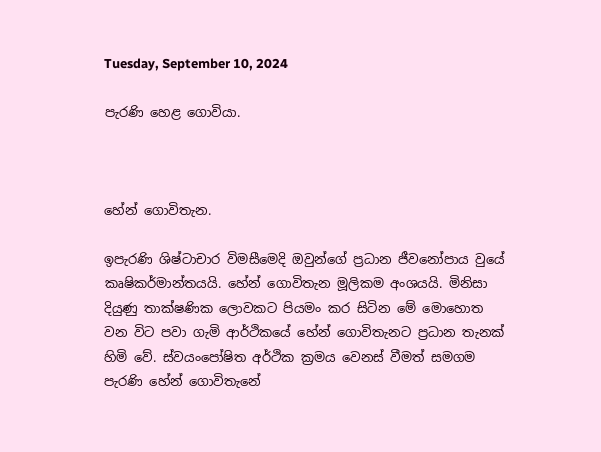Tuesday, September 10, 2024

පැරණි හෙළ ගොවියා.



හේන් ගොවිතැන.

ඉපැරණි ශිෂ්ටාචාර විමසීමෙදි ඔවුන්ගේ ප්‍රධාන ජීවනෝපාය වුයේ කෘෂිකර්මාන්තයයි. හේන් ගොවිතැන මූලිකම අංශයයි. මිනිසා දියුණු තාක්ෂණික ලොවකට පියමං කර සිටින මේ මොහොත වන විට පවා ගැමි ආර්ථිකයේ හේන් ගොවිතැනට ප්‍රධාන තැනක් හිමි වේ. ස්වයංපෝෂිත අර්ථික ක්‍රමය වෙනස් වීමත් සමගම පැරණි හේන් ගොවිතැනේ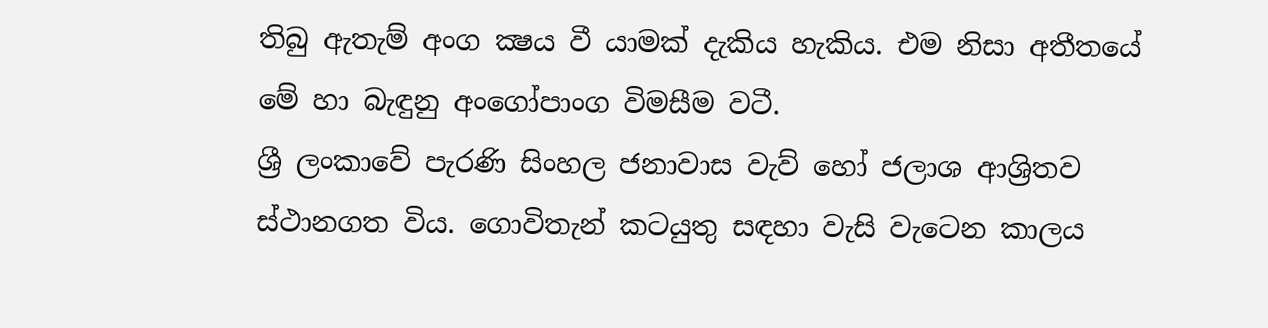තිබු ඇතැම් අංග ක්‍ෂය වී යාමක් දැකිය හැකිය. එම නිසා අතීතයේ මේ හා බැඳුනු අංගෝපාංග විමසීම වටී.
ශ්‍රී ලංකාවේ පැරණි සිංහල ජනාවාස වැව් හෝ ජලාශ ආශ්‍රිතව ස්ථානගත විය. ගොවිතැන් කටයුතු සඳහා වැසි වැටෙන කාලය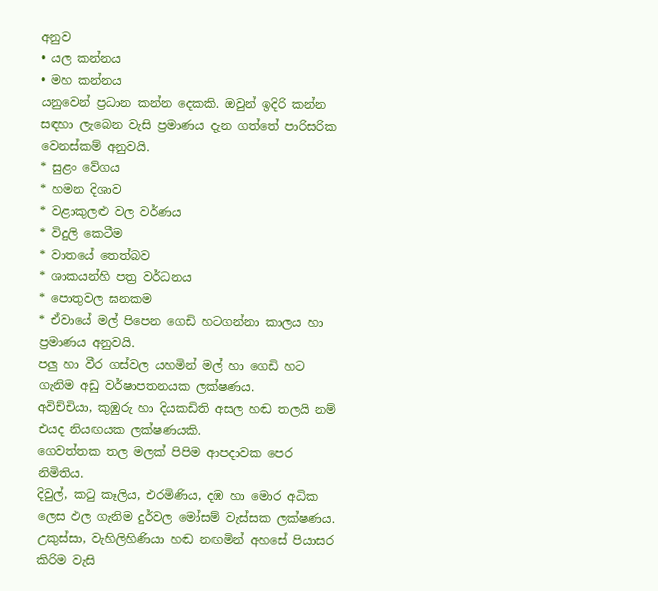අනුව
• යල කන්නය
• මහ කන්නය
යනුවෙන් ප්‍රධාන කන්න දෙකකි. ඔවුන් ඉදිරි කන්න සඳහා ලැබෙන වැසි ප්‍රමාණය දැන ගත්තේ පාරිසරික වෙනස්කම් අනුවයි.
* සුළං වේගය
* හමන දිශාව
* වළාකුලළු වල වර්ණය
* විදුලි කෙටීම
* වාතයේ තෙත්බව
* ශාකයන්හි පත්‍ර වර්ධනය
* පොතුවල ඝනකම
* ඒවායේ මල් පිපෙන ගෙඩි හටගන්නා කාලය හා ප්‍රමාණය අනුවයි.
පලු හා වීර ගස්වල යහමින් මල් හා ගෙඩි හට ගැනිම අඩු වර්ෂාපතනයක ලක්ෂණය.
අවිච්චියා, කුඹුරු හා දියකඩිති අසල හඬ තලයි නම් එයද නියඟයක ලක්ෂණයකි.
ගෙවත්තක තල මලක් පිපිම ආපදාවක පෙර නිමිතිය.
දිවුල්, කටු කෑලිය, එරමිණිය, දඹ හා මොර අධික ලෙස ඵල ගැනිම දුර්වල මෝසම් වැස්සක ලක්ෂණය.
උකුස්සා, වැහිලිහිණියා හඬ නඟමින් අහසේ පියාසර කිරිම වැසි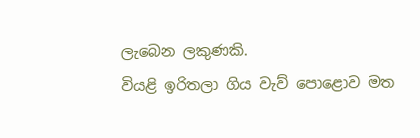ලැබෙන ලකුණකි.
වියළි ඉරිතලා ගිය වැව් පොළොව මත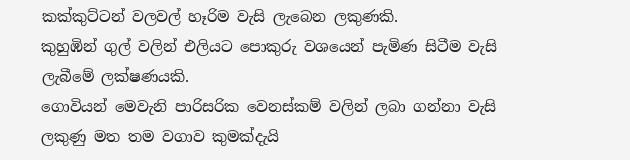කක්කුට්ටන් වලවල් හෑරිම වැසි ලැබෙන ලකුණකි.
කුහුඹින් ගුල් වලින් එලියට පොකුරු වශයෙන් පැමිණ සිටීම වැසි ලැබීමේ ලක්ෂණයකි.
ගොවියන් මෙවැනි පාරිසරික වෙනස්කම් වලින් ලබා ගන්නා වැසි ලකුණු මත තම වගාව කුමක්දැයි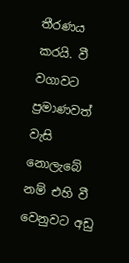තීරණය කරයි. වී වගාවට ප්‍රමාණවත් වැසි නොලැබේ නම් එහි වී වෙනුවට අඩු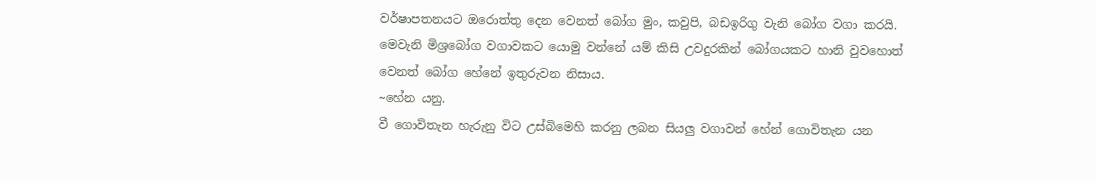වර්ෂාපතනයට ඔරොත්තු දෙන වෙනත් බෝග මුං, කවුපි, බඩඉරිගු වැනි බෝග වගා කරයි. මෙවැනි මිශ්‍රබෝග වගාවකට යොමු වන්නේ යම් කිසි උවදුරකින් බෝගයකට හානි වුවහොත් වෙනත් බෝග හේනේ ඉතුරුවන නිසාය.
~හේන යනු.
වී ගොවිතැන හැරුනු විට උස්බිමෙහි කරනු ලබන සියලු වගාවන් හේන් ගොවිතැන යන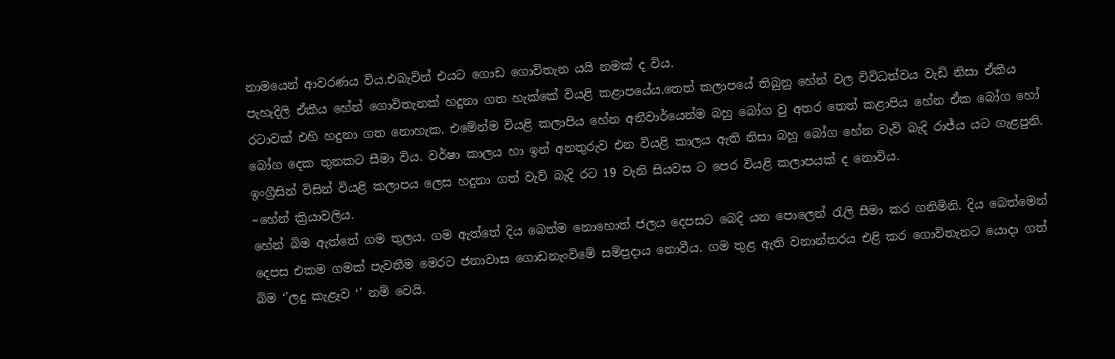නාමයෙන් ආවරණය විය.එබැවින් එයට ගොඩ ගොවිතැන යයි නමක් ද විය.
පැහැදිලි ඒකීය හේන් ගොවිතැනක් හදුනා ගත හැක්කේ වියළි කළාපයේය.තෙත් කලාපයේ තිබුනු හේන් වල විවිධත්වය වැඩි නිසා ඒකීය රටාවක් එහි හදුනා ගත නොහැක. එමේන්ම වියළි කලාපිය හේන අනීවාර්යෙන්ම බහු බෝග වු අතර තෙත් කළාපිය හේන ඒක බෝග හෝ බෝග දෙක තුනකට සීමා විය. වර්ෂා කාලය හා ඉන් අනතුරුව එන වියළි කාලය ඇති නිසා බහු බෝග හේන වැව් බැදි රාජ්ය යට ගැළපුනි. ඉංග්‍රීසින් විසින් වියළි කලාපය ලෙස හදුනා ගත් වැව් බැදි රට 19 වැනි සියවස ට පෙර වියළි කලාපයක් ද නොවිය.
~හේන් ක්‍රියාවලිය.
හේන් බිම ඇත්තේ ගම තුලය. ගම ඇත්තේ දිය බෙත්ම නොහොත් ජලය දෙපසට බෙදි යන පොලෙන් රැලි සීමා කර ගනිමිනි. දිය බෙත්මෙන් දෙපස එකම ගමක් පැවතීම මෙරට ජනාවාස ගොඩනැංවිමේ සම්ප්‍රදාය නොවීය. ගම තුළ ඇති වනාන්තරය එළි කර ගොවිතැනට යොදා ගත් බිම ‘’ලදු කැළෑව ‘’ නම් ‍වෙයි.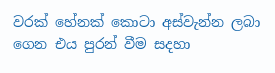වරක් හේනක් කොටා අස්වැන්න ලබා ගෙන එය පුරන් වීම සදහා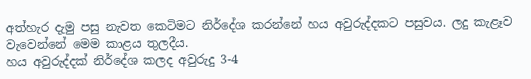අත්හැර දැමු පසු නැවත කෙටිමට නිර්දේශ කරන්නේ හය අවුරුද්දකට පසුවය. ලදු කැළෑව වැවෙන්නේ මෙම කාළය තුලදීය.
හය අවුරුද්දක් නිර්දේශ කලද අවුරුදු 3-4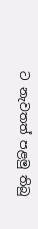ට නැවතත් පළමු තිබු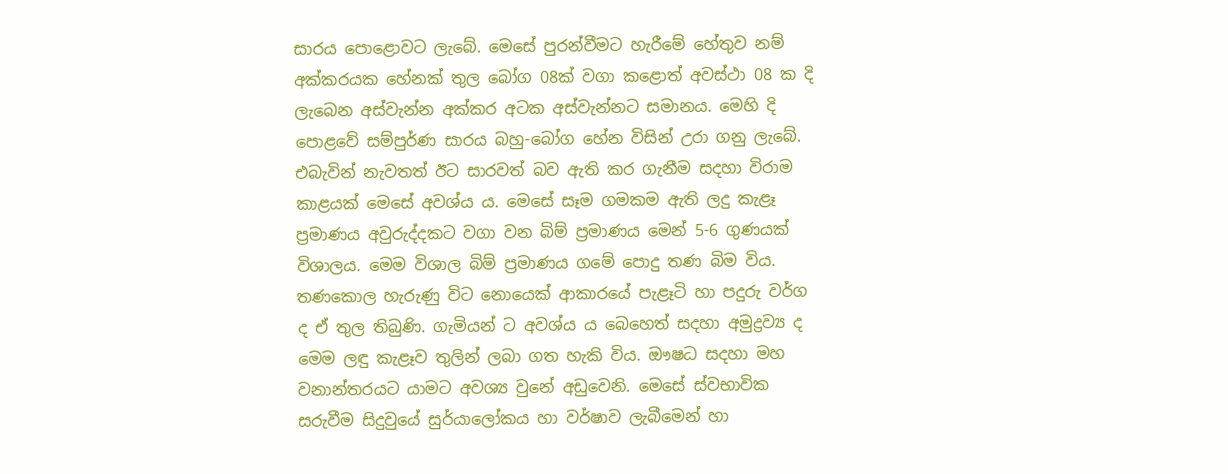සාරය පොළොවට ලැබේ. මෙසේ පුරන්වීමට හැරීමේ හේතුව නම් අක්කරයක හේනක් තුල බෝග 08ක් වගා කළොත් අවස්ථා 08 ක දි ලැබෙන අස්වැන්න අක්කර අටක අස්වැන්නට සමානය. මෙහි දි පොළවේ සම්පුර්ණ සාරය බහු-බෝග හේන විසින් උරා ගනු ලැබේ. එබැවින් නැවතත් ඊට සාරවත් බව ඇති කර ගැනීම සදහා විරාම කාළයක් මෙසේ අවශ්ය ය. මෙසේ සෑම ගමකම ඇති ලදු කැළෑ ප්‍රමාණය අවුරුද්දකට වගා වන බිම් ප්‍රමාණය මෙන් 5-6 ගුණයක් විශාලය. මෙම විශාල බිම් ප්‍රමාණය ගමේ පොදු තණ බිම විය.
තණකොල හැරුණු විට නොයෙක් ආකාරයේ පැළෑටි හා පදුරු වර්ග ද ඒ තුල තිබුණි. ගැමියන් ට අවශ්ය ය බෙහෙත් සදහා අමුද්‍රව්‍ය ද මෙම ලඳු කැළෑව තුලින් ලබා ගත හැකි විය. ඖෂධ සදහා මහ වනාන්තරයට යාමට අවශ්‍ය වුනේ අඩුවෙනි. මෙසේ ස්වභාවික සරුවීම සිදුවුයේ සුර්යාලෝකය හා වර්ෂාව ලැබීමෙන් හා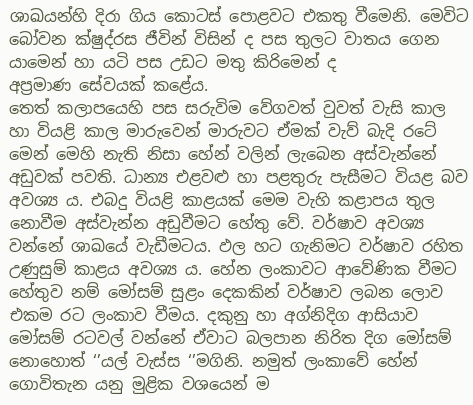ශාඛයන්හි දිරා ගිය කොටස් පොළවට එකතු වීමෙනි. මෙවිට බෝවන ක්ෂුද්රස ජීවින් විසින් ද පස තුලට වාතය ගෙන යාමෙන් හා යටි පස උඩට මතු කිරිමෙන් ද අප්‍රමාණ ‍සේවයක් කළේය.
තෙත් කලාපයෙහි පස සරුවිම වේගවත් වුවත් වැසි කාල හා වියළි කාල මාරුවෙන් මාරුවට ඒමක් වැව් බැදි රටේ මෙන් මෙහි නැති නිසා හේන් වලින් ලැබෙන අස්වැන්නේ අඩුවක් පවති. ධාන්‍ය එළවළු හා පළතුරු පැසීමට වියළ බව අවශ්‍ය ය. එබදු වියළි කාළයක් මෙම වැහි කළාපය තුල නොවීම අස්වැන්න අඩුවීමට හේතු වේ. වර්ෂාව අවශ්‍ය වන්නේ ශාඛයේ වැඩීමටය. ඵල හට ගැනිමට වර්ෂාව රහිත උණුසුම් කාළය අවශ්‍ය ය. හේන ලංකාවට ආවේණික වීමට හේතුව නම් මෝසම් සුළං දෙකකින් වර්ෂාව ලබන ලොව එකම රට ලංකාව වීමය. දකුනු හා අග්නිදිග ආසියාව මෝසම් රටවල් වන්නේ ඒවාට බලපාන නිරිත දිග මෝසම් නොහොත් ‘’යල් වැස්ස ‘’මගිනි. නමුත් ලංකාවේ හේන් ගොවිතැන යනු මුළික වශයෙන් ම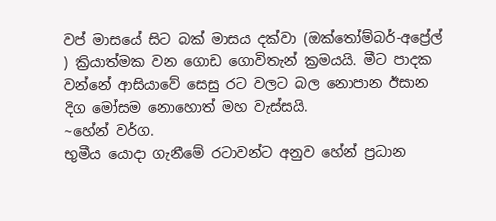වප් මාසයේ සිට බක් මාසය දක්වා (ඔක්තෝම්බර්-අප්‍රේල් ) ක්‍රියාත්මක වන ගොඩ ගොවිතැන් ක්‍රමයයි. මීට පාදක වන්නේ ආසියාවේ සෙසු රට වලට බල නොපාන ඊසාන දිග මෝසම නොහොත් මහ වැස්සයි.
~හේන් වර්ග.
භුමීය යොදා ගැනීමේ රටාවන්ට අනුව හේන් ප්‍රධාන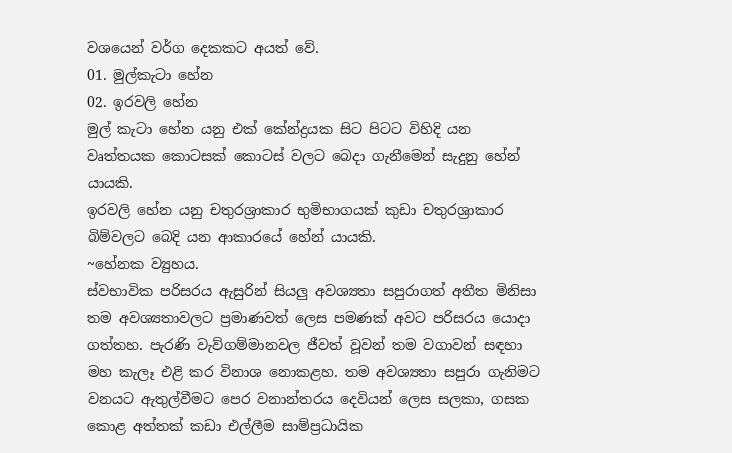වශයෙන් වර්ග දෙකකට අයත් වේ.
01. මුල්කැටා හේන
02. ඉරවලි හේන
මුල් කැටා හේන යනු එක් කේන්ද්‍රයක සිට පිටට විහිදි යන වෘත්තයක කොටසක් කොටස් වලට බෙදා ගැනීමෙන් සැදුනු හේන් යායකි.
ඉරවලි හේන යනු චතුරශ්‍රාකාර භුමිභාගයක් කුඩා චතුරශ්‍රාකාර බිම්වලට බෙදි යන ආකාරයේ හේන් යායකි.
~හේනක ව්‍යුහය.
ස්වභාවික පරිසරය ඇසුරින් සියලු අවශ්‍යතා සපුරාගත් අතීත මිනිසා තම අවශ්‍යතාවලට ප්‍රමාණවත් ලෙස පමණක් අවට පරිසරය යොදා ගත්තහ. පැරණි වැව්ගම්මානවල ජීවත් වූවන් තම වගාවන් සඳහා මහ කැලෑ එළි කර විනාශ නොකළහ. තම අවශ්‍යතා සපුරා ගැනිමට වනයට ඇතුල්වීමට පෙර වනාන්තරය දෙවියන් ලෙස සලකා, ගසක කොළ අත්තක් කඩා එල්ලීම සාම්ප්‍රධායික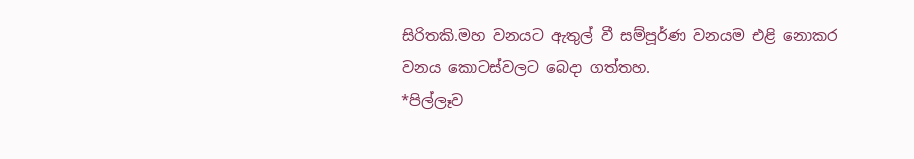සිරිතකි.මහ වනයට ඇතුල් වී සම්පූර්ණ වනයම එළි නොකර වනය කොටස්වලට බෙදා ගත්තහ.
*පිල්ලෑව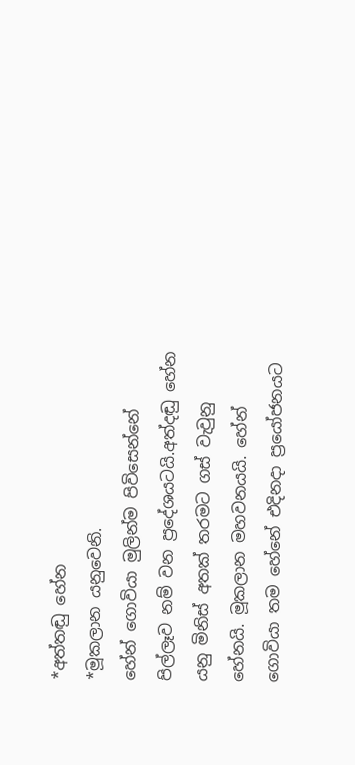*අත්තඬු හේන
*මූකලාන යනුවෙනි.
හේන් ගොවියා මුලින්ම පිවිසෙන්නේ පිල්ලෑව නම් වන ප්‍රදේශයටයි.අත්දඬු හේන යනු මිනිස් අතක් තරමට ගස් වැවුනු හේනයි. මූකලාන මහවනයයි. හේන් ගොවියා තම හේනේ එදිනදා ප්‍රයෝජනයට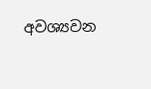අවශ්‍යවන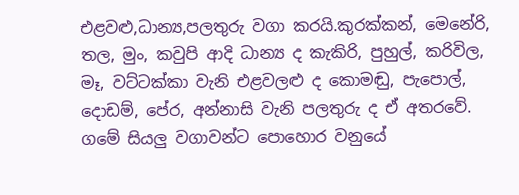එළවළු,ධාන්‍ය,පලතුරු වගා කරයි.කුරක්කන්, මෙනේරි, තල, මුං, කවුපි ආදි ධාන්‍ය ද කැකිරි, පුහුල්, කරිවිල, මෑ, වට්ටක්කා වැනි එළවලළු ද කොමඬු, පැපොල්, දොඩම්, පේර, අන්නාසි වැනි පලතුරු ද ඒ අතරවේ. ගමේ සියලු වගාවන්ට පොහොර වනුයේ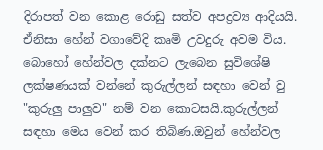දිරාපත් වන කොළ රොඩු සත්ව අපද්‍රව්‍ය ආදියයි. ඒනිසා හේන් වගාවේදි කෘමි උවදුරු අවම විය.
බොහෝ හේන්වල දක්නට ලැබෙන සුවිශේෂි ලක්ෂණයක් වන්නේ කුරුල්ලන් සඳහා වෙන් වු "කුරුලු පාලුව" නම් වන කොටසයි.කුරුල්ලන් සඳහා මෙය වෙන් කර තිබිණ.ඔවුන් හේන්වල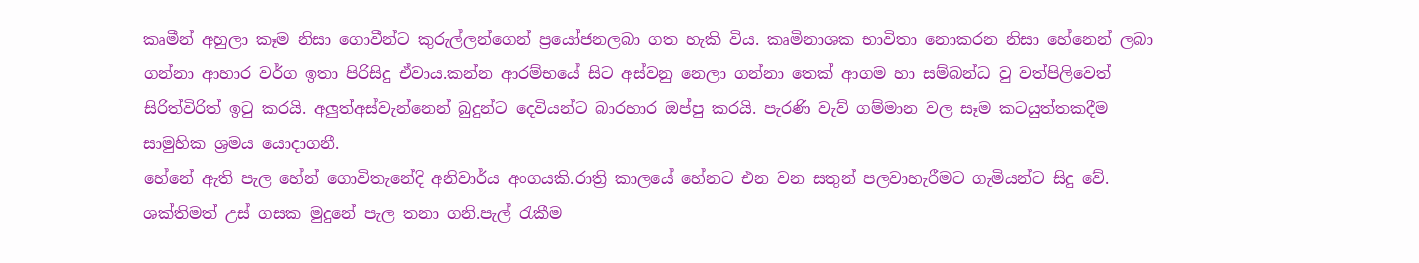කෘමීන් අහුලා කෑම නිසා ගොවීන්ට කුරුල්ලන්ගෙන් ප්‍රයෝජනලබා ගත හැකි විය. කෘමිනාශක භාවිතා නොකරන නිසා හේනෙන් ලබා ගන්නා ආහාර වර්ග ඉතා පිරිසිදු ඒවාය.කන්න ආරම්භයේ සිට අස්වනු නෙලා ගන්නා තෙක් ආගම හා සම්බන්ධ වු වත්පිලිවෙත් සිරිත්විරිත් ඉටු කරයි. අලුත්අස්වැන්නෙන් බුදුන්ට දෙවියන්ට බාරහාර ඔප්පු කරයි. පැරණි වැව් ගම්මාන වල සෑම කටයුත්තකදීම සාමුහික ශ්‍රමය යොදාගනී.
හේනේ ඇති පැල හේන් ගොවිතැනේදි අනිවාර්ය අංගයකි.රාත්‍රි කාලයේ හේනට එන වන සතුන් පලවාහැරීමට ගැමියන්ට සිදු වේ. ශක්තිමත් උස් ගසක මුදුනේ පැල තනා ගනි.පැල් රැකීම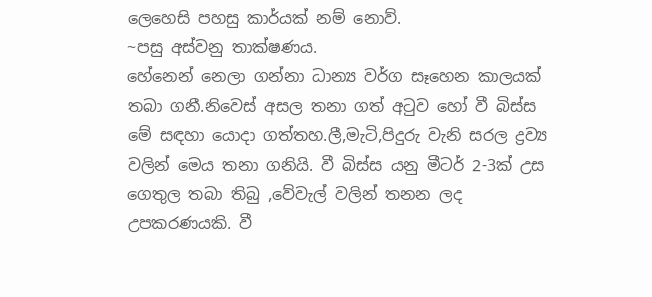ලෙහෙසි පහසු කාර්යක් නම් නොව්.
~පසු අස්වනු තාක්ෂණය.
හේනෙන් නෙලා ගන්නා ධාන්‍ය වර්ග සෑහෙන කාලයක් තබා ගනී.නිවෙස් අසල තනා ගත් අටුව හෝ වී බිස්ස මේ සඳහා යොදා ගත්තහ.ලී,මැටි,පිදුරු වැනි සරල ද්‍රව්‍ය වලින් මෙය තනා ගනියි. වී බිස්ස යනු මීටර් 2-3ක් උස ගෙතුල තබා තිබු ,වේවැල් වලින් තනන ලද උපකරණයකි. වී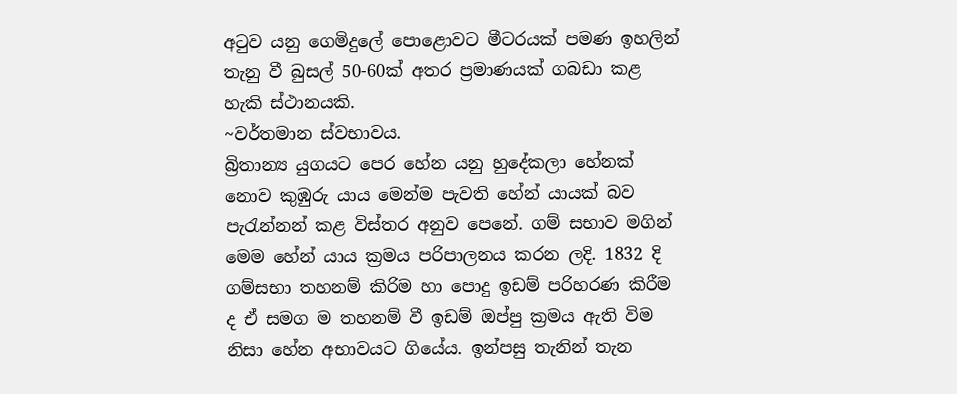අටුව යනු ගෙමිදුලේ පොළොවට මීටරයක් පමණ ඉහලින් තැනු වී බුසල් 50-60ක් අතර ප්‍රමාණයක් ගබඩා කළ හැකි ස්ථානයකි.
~වර්තමාන ස්වභාවය.
බ්‍රිතාන්‍ය යුගයට පෙර හේන යනු හුදේකලා හේනක් නොව කුඹුරු යාය මෙන්ම පැවති හේන් යායක් බව පැරැන්නන් කළ විස්තර අනුව පෙනේ. ගම් සභාව මගින් මෙම හේන් යාය ක්‍රමය පරිපාලනය කරන ලදි. 1832 දි ගම්සභා තහනම් කිරිම හා පොදු ඉඩම් පරිහරණ කිරීම ද ඒ සමග ම තහනම් වී ඉඩම් ඔප්පු ක්‍රමය ඇති විම නිසා හේන අභාවයට ගියේය. ඉන්පසු තැනින් තැන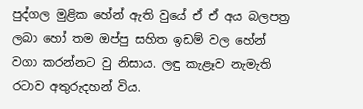පුද්ගල මුළික හේන් ඇති වුයේ ඒ ඒ අය බලපත්‍ර ලබා හෝ තම ඔප්පු සහිත ඉඩම් වල හේන් වගා කරන්නට වු නිසාය. ලඳු කැළෑව නැමැති රටාව අතුරුදහන් විය.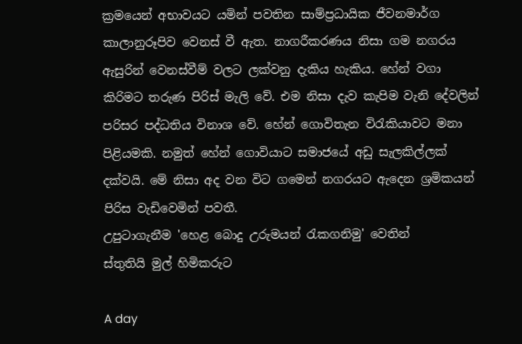ක්‍රමයෙන් අභාවයට යමින් පවතින සාම්ප්‍රධායික ජීවනමාර්ග කාලානුරූපිව වෙනස් වී ඇත. නාගරීකරණය නිසා ගම නගරය ඇසුරින් වෙනස්වීම් වලට ලක්වනු දැකිය හැකිය. හේන් වගා කිරිමට තරුණ පිරිස් මැලි වේ. එම නිසා දැව කැපිම වැනි දේවලින් පරිසර පද්ධතිය විනාශ වේ. හේන් ගොවිතැන විරැකියාවට මනා පිළියමකි. නමුත් හේන් ගොවියාට සමාජයේ අඩු සැලකිල්ලක් දක්වයි. මේ නිසා අද වන විට ගමෙන් නගරයට ඇදෙන ශ්‍රමිකයන් පිරිස වැඩිවෙමින් පවතී.
උපුටාගැනීම 'හෙළ බොදු උරුමයන් රැකගනිමු' වෙතින්
ස්තුතියි මුල් හිමිකරුට

A day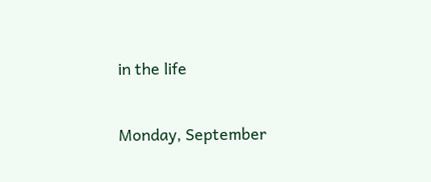in the life

Monday, September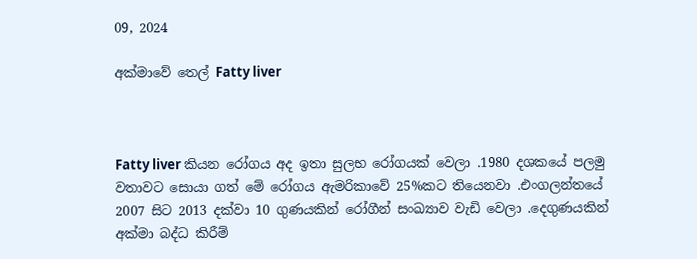09, 2024

අක්මාවේ තෙල් Fatty liver



Fatty liver කියන රෝගය අද ඉතා සුලභ රෝගයක් වෙලා .1980 දශකයේ පලමු වතාවට සොයා ගත් මේ රෝගය ඇමරිකාවේ 25%කට තියෙනවා .එංගලන්තයේ 2007 සිට 2013 දක්වා 10 ගුණයකින් රෝගීන් සංඛ්‍යාව වැඩි වෙලා .දෙගුණයකින් අක්මා බද්ධ කිරීම්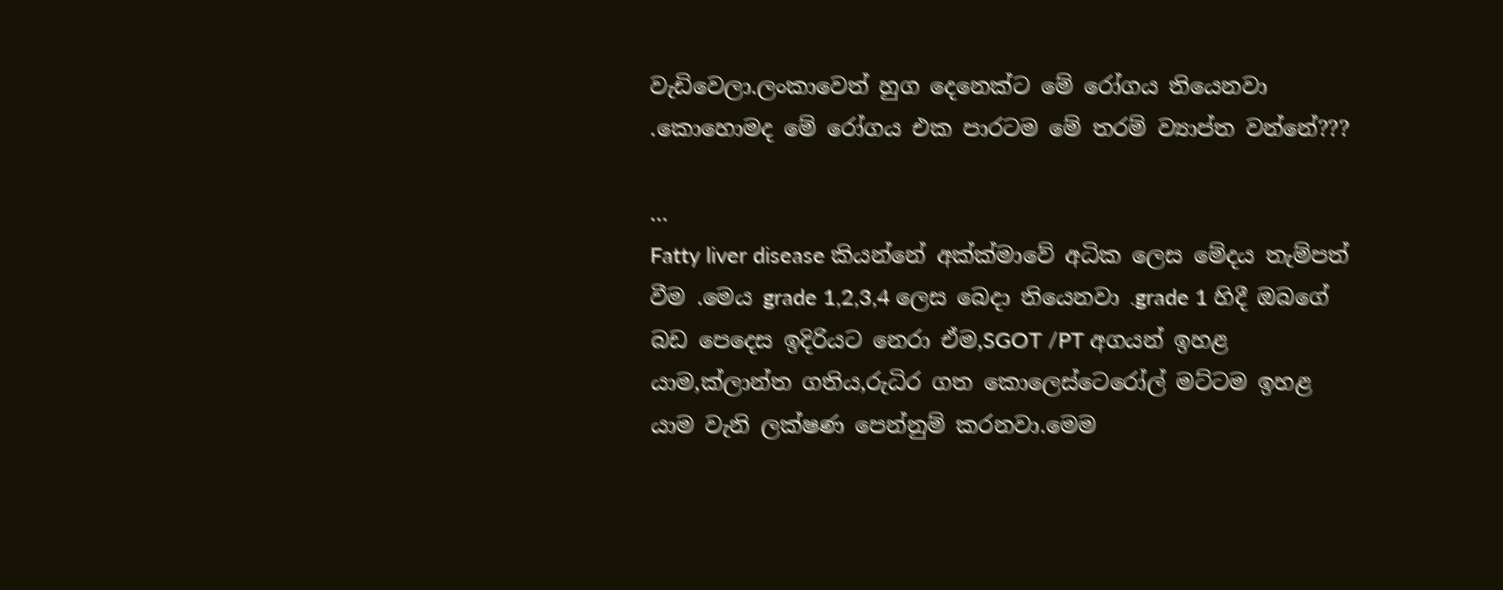වැඩිවෙලා.ලංකාවෙත් හුග දෙනෙක්ට මේ රෝගය තියෙනවා .කොහොමද මේ රෝගය එක පාරටම මේ තරම් ව්‍යාප්ත වන්නේ???

...
Fatty liver disease කියන්නේ අක්ක්මාවේ අධික ලෙස මේදය තැම්පත් වීම .මෙය grade 1,2,3,4 ලෙස බෙදා තියෙනවා .grade 1 හිදී ඔබගේ බඩ පෙදෙස ඉදිරියට නෙරා ඒම,SGOT /PT අගයන් ඉහළ යාම,ක්ලාන්ත ගතිය,රුධිර ගත කොලෙස්ටෙරෝල් මට්ටම ඉහළ යාම වැනි ලක්ෂණ පෙන්නුම් කරනවා.මෙම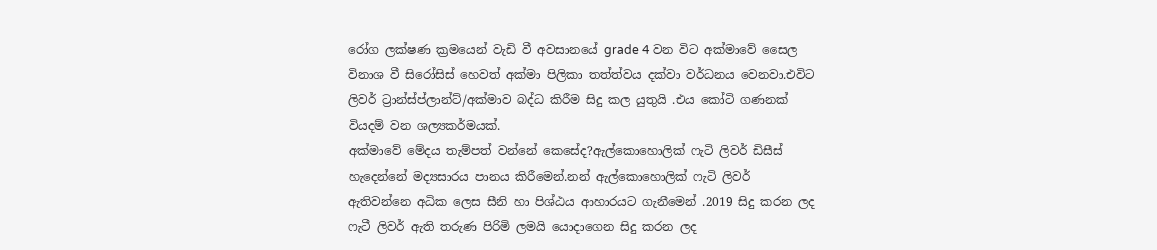රෝග ලක්ෂණ ක්‍රමයෙන් වැඩි වී අවසානයේ grade 4 වන විට අක්මාවේ සෛල විනාශ වී සිරෝසිස් හෙවත් අක්මා පිලිකා තත්ත්වය දක්වා වර්ධනය වෙනවා.එවිට ලිවර් ට්‍රාන්ස්ප්ලාන්ට්/අක්මාව බද්ධ කිරීම සිදු කල යුතුයි .එය කෝටි ගණනක් වියදම් වන ශල්‍යකර්මයක්.
අක්මාවේ මේදය තැම්පත් වන්නේ කෙසේද?ඇල්කොහොලික් ෆැටි ලිවර් ඩිසීස් හැදෙන්නේ මද්‍යසාරය පානය කිරීමෙන්.නන් ඇල්කොහොලික් ෆැටි ලිවර් ඇතිවන්නෙ අධික ලෙස සීනි හා පිශ්ඨය ආහාරයට ගැනීමෙන් .2019 සිදු කරන ලද ෆැටී ලිවර් ඇති තරුණ පිරිමි ලමයි යොදාගෙන සිදු කරන ලද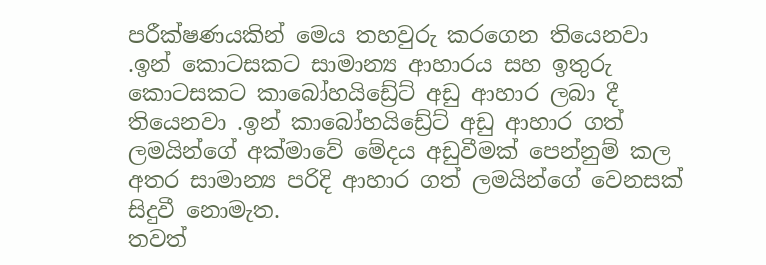පරීක්ෂණයකින් මෙය තහවුරු කරගෙන තියෙනවා .ඉන් කොටසකට සාමාන්‍ය ආහාරය සහ ඉතුරු කොටසකට කාබෝහයිඩ්‍රේට් අඩු ආහාර ලබා දී තියෙනවා .ඉන් කාබෝහයිඩ්‍රේට් අඩු ආහාර ගත් ලමයින්ගේ අක්මාවේ මේදය අඩුවීමක් පෙන්නුම් කල අතර සාමාන්‍ය පරිදි ආහාර ගත් ලමයින්ගේ වෙනසක් සිදුවී නොමැත.
තවත්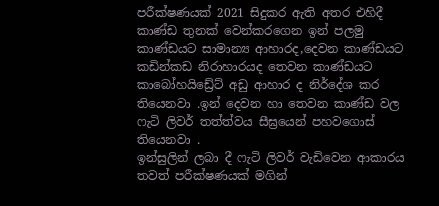පරීක්ෂණයක් 2021 සිදුකර ඇති අතර එහිදී කාණ්ඩ තුනක් වෙන්කරගෙන ඉන් පලමු කාණ්ඩයට සාමාන්‍ය ආහාරද,දෙවන කාණ්ඩයට කඩින්කඩ නිරාහාරයද තෙවන කාණ්ඩයට කාබෝහයිඩ්‍රේට් අඩු ආහාර ද නිර්දේශ කර තියෙනවා .ඉන් දෙවන හා තෙවන කාණ්ඩ වල ෆැටි ලිවර් තත්ත්වය සීඝ්‍රයෙන් පහවගොස් තියෙනවා .
ඉන්සුලින් ලබා දී ෆැටි ලිවර් වැඩිවෙන ආකාරය තවත් පරීක්ෂණයක් මගින්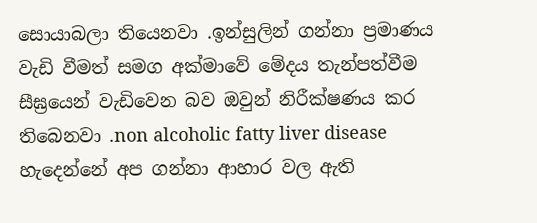සොයාබලා තියෙනවා .ඉන්සුලින් ගන්නා ප්‍රමාණය වැඩි වීමත් සමග අක්මාවේ මේදය තැන්පත්වීම සීඝ්‍රයෙන් වැඩිවෙන බව ඔවුන් නිරීක්ෂණය කර තිබෙනවා .non alcoholic fatty liver disease හැදෙන්නේ අප ගන්නා ආහාර වල ඇති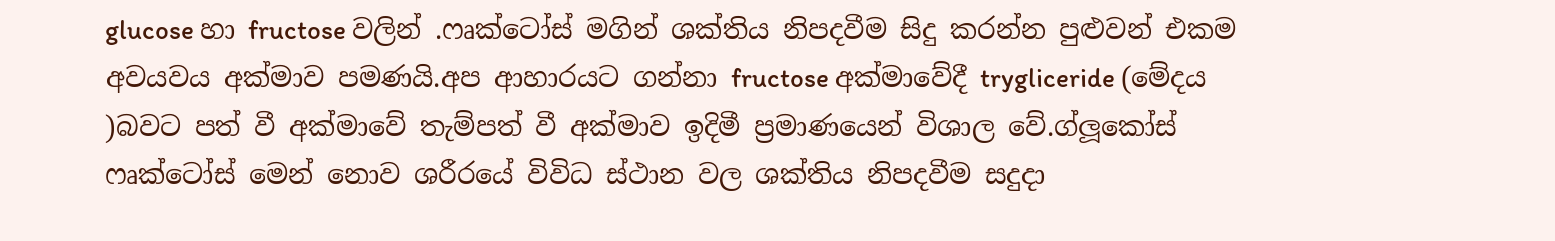glucose හා fructose වලින් .ෆෘක්ටෝස් මගින් ශක්තිය නිපදවීම සිදු කරන්න පුළුවන් එකම අවයවය අක්මාව පමණයි.අප ආහාරයට ගන්නා fructose අක්මාවේදී trygliceride (මේදය )බවට පත් වී අක්මාවේ තැම්පත් වී අක්මාව ඉදිමී ප්‍රමාණයෙන් විශාල වේ.ග්ලූකෝස් ෆෘක්ටෝස් මෙන් නොව ශරීරයේ විවිධ ස්ථාන වල ශක්තිය නිපදවීම සදුදා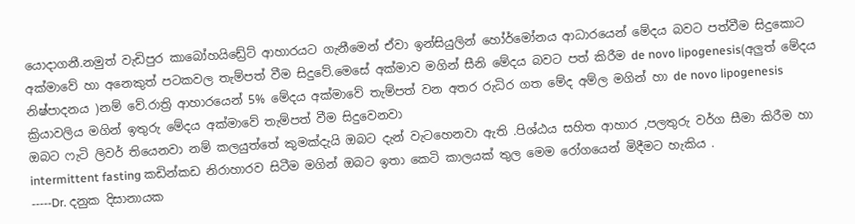යොදාගනී.නමුත් වැඩිපුර කාබෝහයිඩ්‍රේට් ආහාරයට ගැනීමෙන් ඒවා ඉන්සියුලින් හෝර්මෝනය ආධාරයෙන් මේදය බවට පත්වීම සිදුකොට අක්මාවේ හා අනෙකුත් පටකවල තැම්පත් වීම සිදුවේ.මෙසේ අක්මාව මගින් සීනි මේදය බවට පත් කිරීම de novo lipogenesis(අලුත් මේදය නිෂ්පාදනය )නම් වේ.රාත්‍රි ආහාරයෙන් 5% මේදය අක්මාවේ තැම්පත් වන අතර රුධිර ගත මේද අම්ල මගින් හා de novo lipogenesis ක්‍රියාවලිය මගින් ඉතුරු මේදය අක්මාවේ තැම්පත් වීම සිදුවෙනවා
ඔබට ෆැටි ලිවර් තියෙනවා නම් කලයුත්තේ කුමක්දැයි ඔබට දැන් වැටහෙනවා ඇති .පිශ්ඨය සහිත ආහාර ,පලතුරු වර්ග සීමා කිරීම හා intermittent fasting කඩින්කඩ නිරාහාරව සිටීම මගින් ඔබට ඉතා කෙටි කාලයක් තුල මෙම රෝගයෙන් මිදීමට හැකිය .
-----Dr. දනුක දිසානායක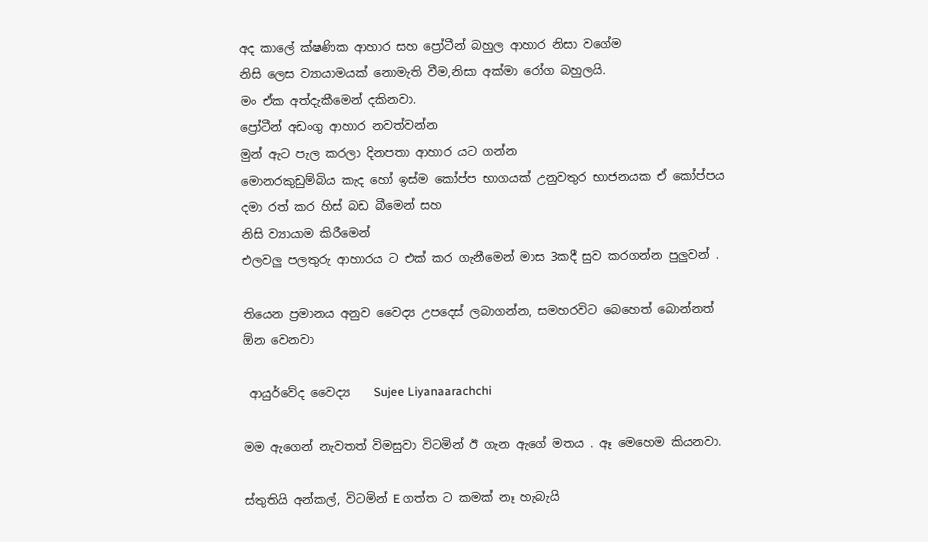අද කාලේ ක්ෂණික ආහාර සහ ප්‍රෝටීන් බහුල ආහාර නිසා වගේම
නිසි ලෙස ව්‍යායාමයක් නොමැති වීම,නිසා අක්මා රෝග බහුලයි.
මං ඒක අත්දැකීමෙන් දකිනවා.
ප්‍රෝටීන් අඩංගු ආහාර නවත්වන්න
මුන් ඇට පැල කරලා දිනපතා ආහාර යට ගන්න
මොනරකුඩුම්බිය කැද හෝ ඉස්ම කෝප්ප භාගයක් උනුවතුර භාජනයක ඒ කෝප්පය දමා රත් කර හිස් බඩ බීමෙන් සහ
නිසි ව්‍යායාම කිරීමෙන්
එලවලු පලතුරු ආහාරය ට එක් කර ගැනීමෙන් මාස 3කදී සුව කරගන්න පුලුවන් .

තියෙන ප්‍රමානය අනුව වෛද්‍ය උපදෙස් ලබාගන්න, සමහරවිට බෙහෙත් බොන්නත් ඕන වෙනවා

 ආයුර්වේද වෛද්‍ය    Sujee Liyanaarachchi

මම ඇගෙන් නැවතත් විමසුවා විටමින් ඊ ගැන ඇගේ මතය . ඈ මෙහෙම කියනවා.

ස්තුතියි අන්කල්, විටමින් E ගත්ත ට කමක් නෑ හැබැයි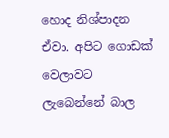හොද නිශ්පාදන ඒවා. අපිට ගොඩක් වෙලාවට ලැබෙන්නේ බාල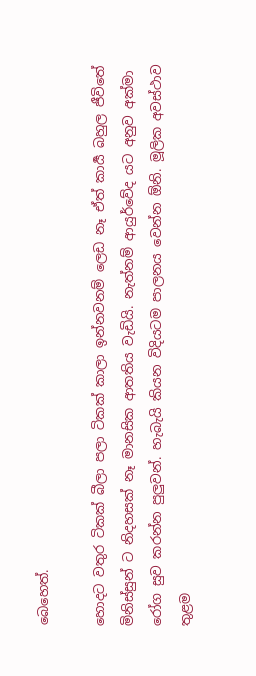බෙහෙත්.

හොදට වතුර ටිකක් බීලා පලා ටිකක් කාලා ඉන්නවනම් ලෙඩ නෑ ඒත් කාර්‍ය බහුල ජීවිතේ මිනිස්සුන් ට නිදහසක් නෑ මානසික ආතතිය වැඩියි. නැත්නම් ආයුර්වේද යට අනුව අක්මා රෝග සුව කරන්න පුලුවන්. හැබැයි කියන විදියටම පාලනය වෙන්න ඕනි. මූලික අවස්ථාව තුළම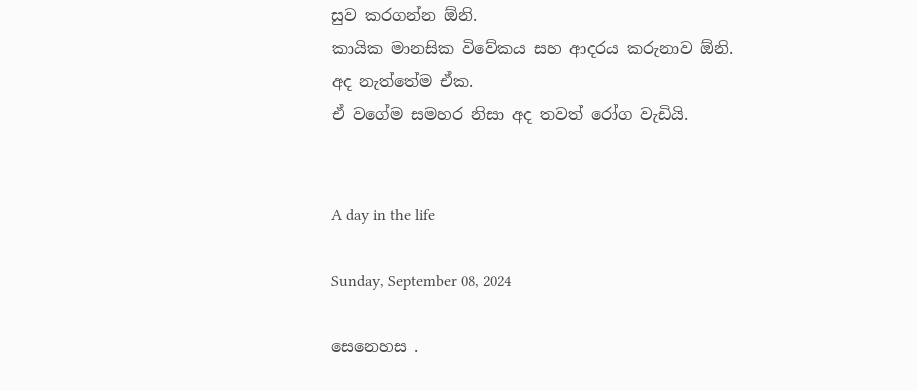සුව කරගන්න ඕනි.
කායික මානසික විවේකය සහ ආදරය කරුනාව ඕනි.
අද නැත්තේම ඒක.
ඒ වගේම සමහර නිසා අද තවත් රෝග වැඩියි.


A day in the life

Sunday, September 08, 2024

සෙනෙහස .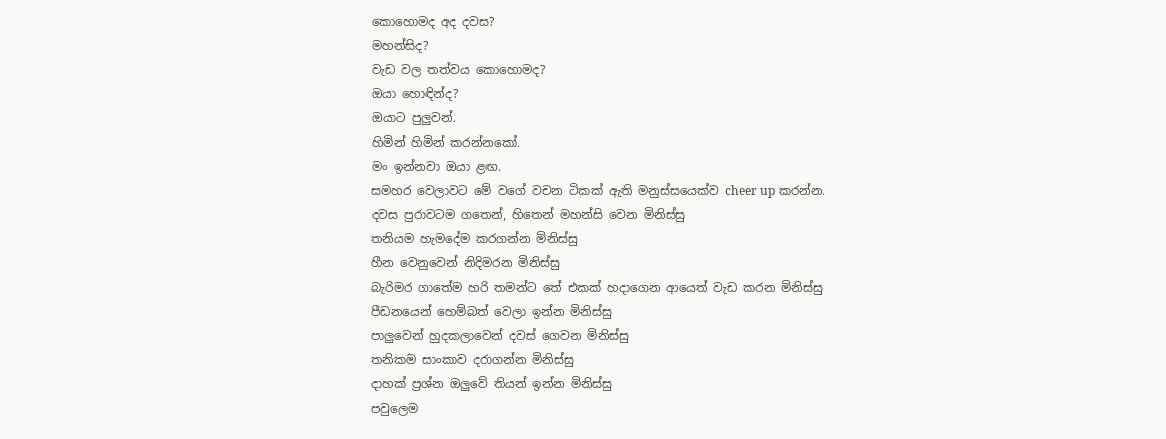කොහොමද අද දවස?
මහන්සිද?
වැඩ වල තත්වය කොහොමද?
ඔයා හොඳින්ද?
ඔයාට පුලුවන්.
හිමින් හිමින් කරන්නකෝ.
මං ඉන්නවා ඔයා ළඟ.
සමහර වෙලාවට මේ වගේ වචන ටිකක් ඇති මනුස්සයෙක්ව cheer up කරන්න.
දවස පුරාවටම ගතෙන්, හිතෙන් මහන්සි වෙන මිනිස්සු
තනියම හැමදේම කරගන්න මිනිස්සු
හීන වෙනුවෙන් නිදිමරන මිනිස්සු
බැරිමර ගාතේම හරි තමන්ට තේ එකක් හදාගෙන ආයෙත් වැඩ කරන මිනිස්සු
පීඩනයෙන් හෙම්බත් වෙලා ඉන්න මිනිස්සු
පාලුවෙන් හුදකලාවෙන් දවස් ගෙවන මිනිස්සු
තනිකම සාංකාව දරාගන්න මිනිස්සු
දාහක් ප්‍රශ්න ඔලුවේ තියන් ඉන්න මිනිස්සු
පවුලෙම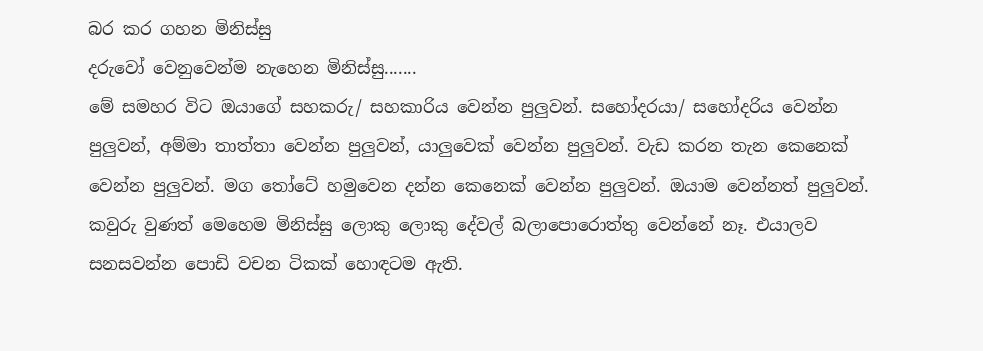බර කර ගහන මිනිස්සු
දරුවෝ වෙනුවෙන්ම නැහෙන මිනිස්සු.......
මේ සමහර විට ඔයාගේ සහකරු/ සහකාරිය වෙන්න පුලුවන්. සහෝදරයා/ සහෝදරිය වෙන්න පුලුවන්, අම්මා තාත්තා වෙන්න පුලුවන්, යාලුවෙක් වෙන්න පුලුවන්. වැඩ කරන තැන කෙනෙක් වෙන්න පුලුවන්. මග තෝටේ හමුවෙන දන්න කෙනෙක් වෙන්න පුලුවන්. ඔයාම වෙන්නත් පුලුවන්.
කවුරු වුණත් මෙහෙම මිනිස්සු ලොකු ලොකු දේවල් බලාපොරොත්තු වෙන්නේ නෑ. එයාලව සනසවන්න පොඩි වචන ටිකක් හොඳටම ඇති.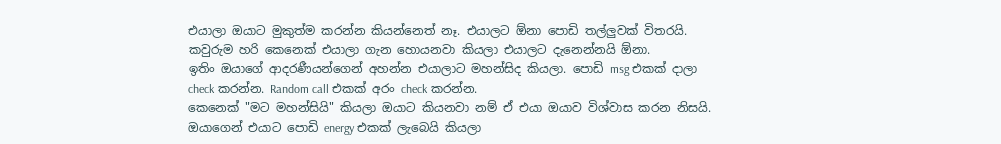එයාලා ඔයාට මුකුත්ම කරන්න කියන්නෙත් නෑ. එයාලට ඕනා පොඩි තල්ලුවක් විතරයි. කවුරුම හරි කෙනෙක් එයාලා ගැන හොයනවා කියලා එයාලට දැනෙන්නයි ඕනා.
ඉතිං ඔයාගේ ආදරණීයන්ගෙන් අහන්න එයාලාට මහන්සිද කියලා. පොඩි msg එකක් දාලා check කරන්න. Random call එකක් අරං check කරන්න.
කෙනෙක් "මට මහන්සියි" කියලා ඔයාට කියනවා නම් ඒ එයා ඔයාව විශ්වාස කරන නිසයි. ඔයාගෙන් එයාට පොඩි energy එකක් ලැබෙයි කියලා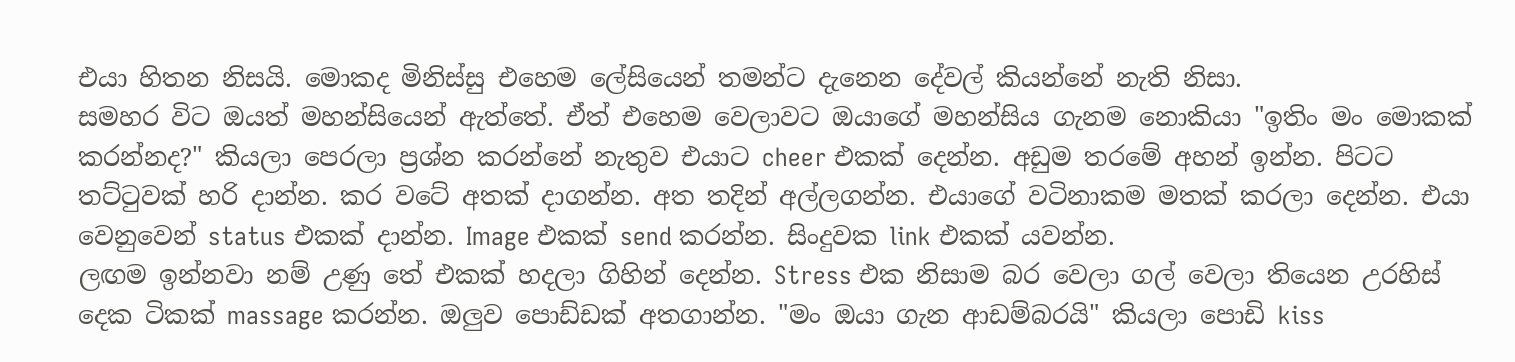එයා හිතන නිසයි. මොකද මිනිස්සු එහෙම ලේසියෙන් තමන්ට දැනෙන දේවල් කියන්නේ නැති නිසා.
සමහර විට ඔයත් මහන්සියෙන් ඇත්තේ. ඒත් එහෙම වෙලාවට ඔයාගේ මහන්සිය ගැනම නොකියා "ඉතිං මං මොකක් කරන්නද?" කියලා පෙරලා ප්‍රශ්න කරන්නේ නැතුව එයාට cheer එකක් දෙන්න. අඩුම තරමේ අහන් ඉන්න. පිටට තට්ටුවක් හරි දාන්න. කර වටේ අතක් දාගන්න. අත තදින් අල්ලගන්න. එයාගේ වටිනාකම මතක් කරලා දෙන්න. එයා වෙනුවෙන් status එකක් දාන්න. Image එකක් send කරන්න. සිංදුවක link එකක් යවන්න.
ලඟම ඉන්නවා නම් උණු තේ එකක් හදලා ගිහින් දෙන්න. Stress එක නිසාම බර වෙලා ගල් වෙලා තියෙන උරහිස් දෙක ටිකක් massage කරන්න. ඔලුව පොඩ්ඩක් අතගාන්න. "මං ඔයා ගැන ආඩම්බරයි" කියලා පොඩි kiss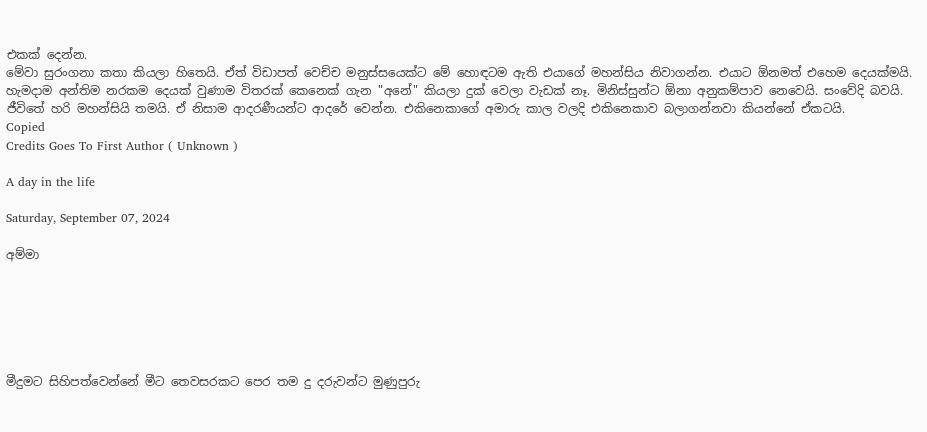එකක් දෙන්න.
මේවා සුරංගනා කතා කියලා හිතෙයි. ඒත් විඩාපත් වෙච්ච මනුස්සයෙක්ට මේ හොඳටම ඇති එයාගේ මහන්සිය නිවාගන්න. එයාට ඕනමත් එහෙම දෙයක්මයි.
හැමදාම අන්තිම නරකම දෙයක් වුණාම විතරක් කෙනෙක් ගැන "අනේ" කියලා දුක් වෙලා වැඩක් නෑ. මිනිස්සුන්ට ඕනා අනුකම්පාව නෙවෙයි. සංවේදි බවයි.
ජීවිතේ හරි මහන්සියි තමයි. ඒ නිසාම ආදරණීයන්ට ආදරේ වෙන්න. එකිනෙකාගේ අමාරු කාල වලදි එකිනෙකාව බලාගන්නවා කියන්නේ ඒකටයි.
Copied
Credits Goes To First Author ( Unknown )

A day in the life

Saturday, September 07, 2024

අම්මා






මීදුමට සිහිපත්වෙන්නේ මීට තෙවසරකට පෙර තම දු දරුවන්ට මුණුපුරු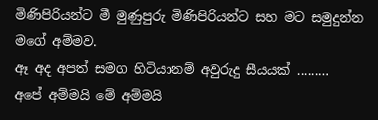මිණිපිරියන්ට මී මුණුපුරු මිණිපිරියන්ට සහ මට සමුදුන්න මගේ අම්මව.
ඈ අද අපත් සමග හිටියානම් අවුරුදු සීයයක් ......…
අපේ අම්මයි මේ අම්මයි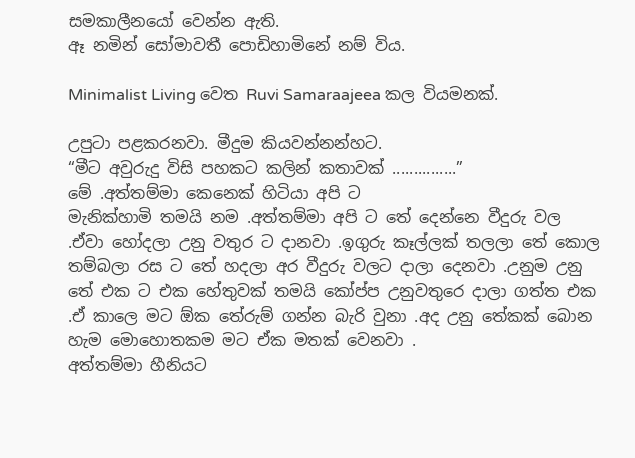සමකාලීනයෝ වෙන්න ඇති.
ඈ නමින් සෝමාවතී පොඩිහාමිනේ නම් විය.

Minimalist Living වෙත Ruvi Samaraajeea කල වියමනක්.

උපුටා පළකරනවා. මීදුම කියවන්නන්හට.
“මීට අවුරුදු විසි පහකට කලින් කතාවක් ...............”
මේ .අත්තම්මා කෙනෙක් හිටියා අපි ට
මැනික්හාමි තමයි නම .අත්තම්මා අපි ට තේ දෙන්නෙ වීදුරු වල .ඒවා හෝදලා උනු වතුර ට දානවා .ඉගුරු කෑල්ලක් තලලා තේ කොල තම්බලා රස ට තේ හදලා අර වීදුරු වලට දාලා දෙනවා .උනුම උනු තේ එක ට එක හේතුවක් තමයි කෝප්ප උනුවතුරෙ දාලා ගත්ත එක .ඒ කාලෙ මට ඕක තේරුම් ගන්න බැරි වුනා .අද උනු තේකක් බොන හැම මොහොතකම මට ඒක මතක් වෙනවා .
අත්තම්මා හීනියට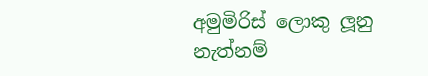අමුමිරිස් ලොකු ලූනු නැත්නම්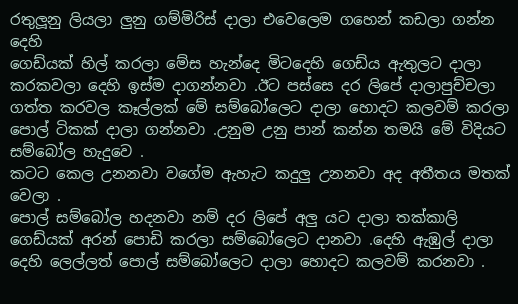රතුලූනු ලියලා ලුනු ගම්මිරිස් දාලා එවෙලෙම ගහෙන් කඩලා ගන්න දෙහි
ගෙඩ්යක් හිල් කරලා මේස හැන්දෙ මිටදෙහි ගෙඩ්ය ඇතුලට දාලා කරකවලා දෙහි ඉස්ම දාගන්නවා .ඊට පස්සෙ දර ලිපේ දාලාපුච්චලා ගත්ත කරවල කෑල්ලක් මේ සම්බෝලෙට දාලා හොදට කලවම් කරලා පොල් ටිකක් දාලා ගන්නවා .උනුම උනු පාන් කන්න තමයි මේ විදියට සම්බෝල හැදුවෙ .
කටට කෙල උනනවා වගේම ඇහැට කදුලු උනනවා අද අතීතය මතක් වෙලා .
පොල් සම්බෝල හදනවා නම් දර ලිපේ අලු යට දාලා තක්කාලි ගෙඩ්යක් අරන් පොඩි කරලා සම්බෝලෙට දානවා .දෙහි ඇඹුල් දාලා දෙහි ලෙල්ලත් පොල් සම්බෝලෙට දාලා හොදට කලවම් කරනවා .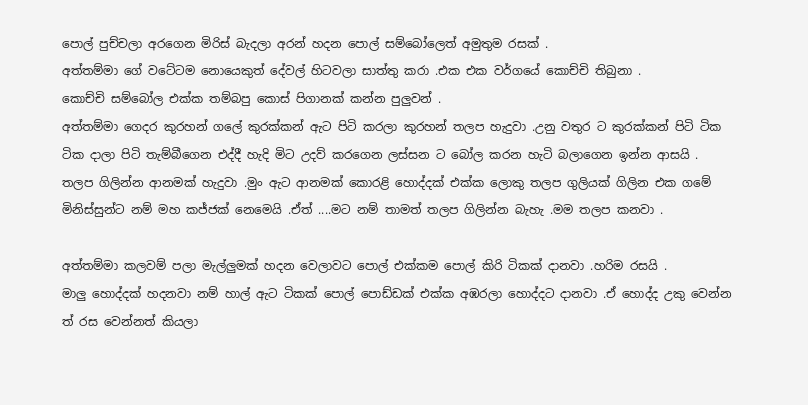පොල් පුච්චලා අරගෙන මිරිස් බැදලා අරන් හදන පොල් සම්බෝලෙත් අමුතුම රසක් .
අත්තම්මා ගේ වටේටම නොයෙකුත් දේවල් හිටවලා සාත්තු කරා .එක එක වර්ගයේ කොච්චි තිබුනා .
කොච්චි සම්බෝල එක්ක තම්බපු කොස් පිගානක් කන්න පුලුවන් .
අත්තම්මා ගෙදර කුරහන් ගලේ කුරක්කන් ඇට පිටි කරලා කුරහන් තලප හැදුවා .උනු වතුර ට කුරක්කන් පිටි ටික ටික දාලා පිටි තැම්බීගෙන එද්දී හැදි මිට උදව් කරගෙන ලස්සන ට බෝල කරන හැටි බලාගෙන ඉන්න ආසයි .
තලප ගිලින්න ආනමක් හැදුවා .මුං ඇට ආනමක් කොරළි හොද්දක් එක්ක ලොකු තලප ගුලියක් ගිලින එක ගමේ මිනිස්සුන්ට නම් මහ කජ්ජක් නෙමෙයි .ඒත් ....මට නම් තාමත් තලප ගිලින්න බැහැ .මම තලප කනවා .

අත්තම්මා කලවම් පලා මැල්ලුමක් හදන වෙලාවට පොල් එක්කම පොල් කිරි ටිකක් දානවා .හරිම රසයි .
මාලු හොද්දක් හදනවා නම් හාල් ඇට ටිකක් පොල් පොඩ්ඩක් එක්ක අඹරලා හොද්දට දානවා .ඒ හොද්ද උකු වෙන්න ත් රස වෙන්නත් කියලා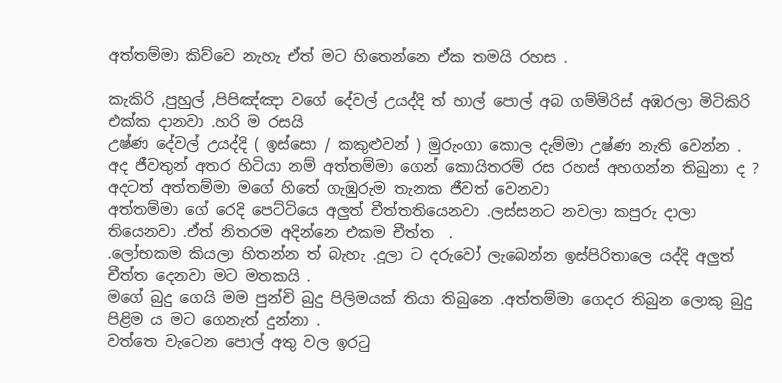අත්තම්මා කිව්වෙ නැහැ ඒත් මට හිතෙන්නෙ ඒක තමයි රහස .

කැකිරි ,පුහුල් ,පිපිඤ්ඤා වගේ දේවල් උයද්දි ත් හාල් පොල් අබ ගම්මිරිස් අඹරලා මිටිකිරි එක්ක දානවා .හරි ම රසයි
උෂ්ණ දේවල් උයද්දි ( ඉස්සො / කකුළුවන් ) මුරුංගා කොල දැම්මා උෂ්ණ නැති වෙන්න .
අද ජීවතුන් අතර හිටියා නම් අත්තම්මා ගෙන් කොයිතරම් රස රහස් අහගන්න තිබුනා ද ? අදටත් අත්තම්මා මගේ හිතේ ගැඹුරුම තැනක ජීවත් වෙනවා
අත්තම්මා ගේ රෙදි පෙට්ටියෙ අලුත් චීත්තතියෙනවා .ලස්සනට නවලා කපුරු දාලා තියෙනවා .ඒත් නිතරම අදින්නෙ එකම චීත්ත  .
.ලෝභකම කියලා හිතන්න ත් බැහැ .දූලා ට දරුවෝ ලැබෙන්න ඉස්පිරිතාලෙ යද්දි අලුත් චීත්ත දෙනවා මට මතකයි .
මගේ බුදු ගෙයි මම පුන්චි බුදු පිලිමයක් තියා තිබුනෙ .අත්තම්මා ගෙදර තිබුන ලොකු බුදු පිළිම ය මට ගෙනැත් දුන්නා .
වත්තෙ වැටෙන පොල් අතු වල ඉරටු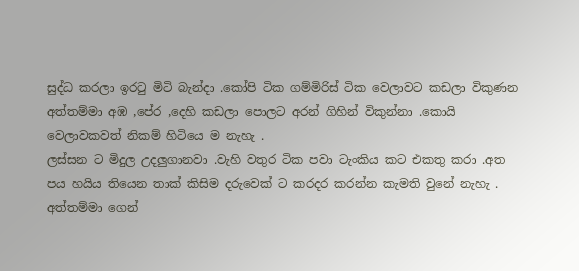සුද්ධ කරලා ඉරටු මිටි බැන්දා .කෝපි ටික ගම්මිරිස් ටික වෙලාවට කඩලා විකුණන අත්තම්මා අඹ ,පේර ,දෙහි කඩලා පොලට අරන් ගිහින් විකුන්නා .කොයි වෙලාවකවත් නිකම් හිටියෙ ම නැහැ .
ලස්සන ට මිදුල උදලුගානවා .වැහි වතුර ටික පවා ටැංකිය කට එකතු කරා .අත පය හයිය තියෙන තාක් කිසිම දරුවෙක් ට කරදර කරන්න කැමති වුනේ නැහැ .
අත්තම්මා ගෙන්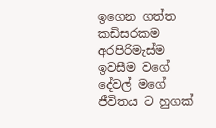ඉගෙන ගත්ත කඩිසරකම අරපිරිමැස්ම ඉවසීම වගේ දේවල් මගේ ජීවිතය ට හුගක්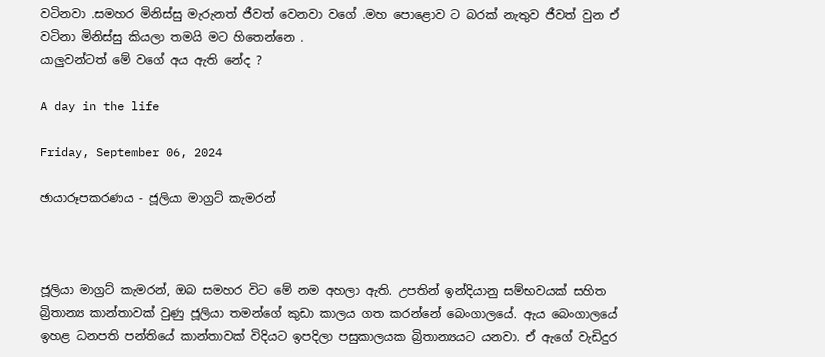වටිනවා .සමහර මිනිස්සු මැරුනත් ජීවත් වෙනවා වගේ .මහ පොළොව ට බරක් නැතුව ජීවත් වුන ඒ වටිනා මිනිස්සු කියලා තමයි මට හිතෙන්නෙ .
යාලුවන්ටත් මේ වගේ අය ඇති නේද ?

A day in the life

Friday, September 06, 2024

ඡායාරූපකරණය - ජූලියා මාග්‍රට් කැමරන්



ජූලියා මාග්‍රට් කැමරන්, ඔබ සමහර විට මේ නම අහලා ඇති. උපතින් ඉන්දියානු සම්භවයක් සහිත බ්‍රිතාන්‍ය කාන්තාවක් වුණු ජූලියා තමන්ගේ කුඩා කාලය ගත කරන්නේ බෙංගාලයේ. ඇය බෙංගාලයේ ඉහළ ධනපති පන්තියේ කාන්තාවක් විදියට ඉපදිලා පසුකාලයක බ්‍රිතාන්‍යයට යනවා. ඒ ඇගේ වැඩිදුර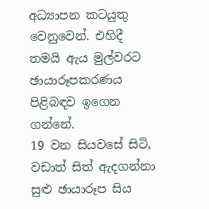අධ්‍යාපන කටයුතු වෙනුවෙන්. එහිදී තමයි ඇය මුල්වරට ඡායාරූපකරණය පිළිබඳව ඉගෙන ගන්නේ.
19 වන සියවසේ සිටි, වඩාත් සිත් ඇදගන්නා සුළු ඡායාරූප සිය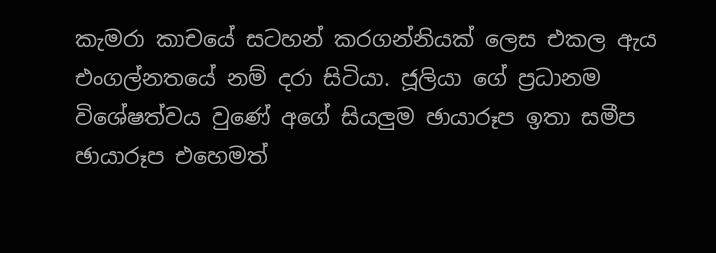කැමරා කාචයේ සටහන් කරගන්නියක් ලෙස එකල ඇය එංගල්නතයේ නම් දරා සිටියා. ජූලියා ගේ ප්‍රධානම විශේෂත්වය වුණේ අගේ සියලුම ඡායාරූප ඉතා සමීප ඡායාරූප එහෙමත්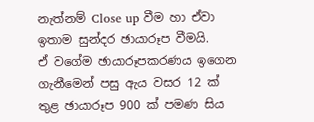නැත්නම් Close up වීම හා ඒවා ඉතාම සුන්දර ඡායාරූප වීමයි.
ඒ වගේම ඡායාරූපකරණය ඉගෙන ගැනීමෙන් පසු ඇය වසර 12 ක් තුළ ඡායාරූප 900 ක් පමණ සිය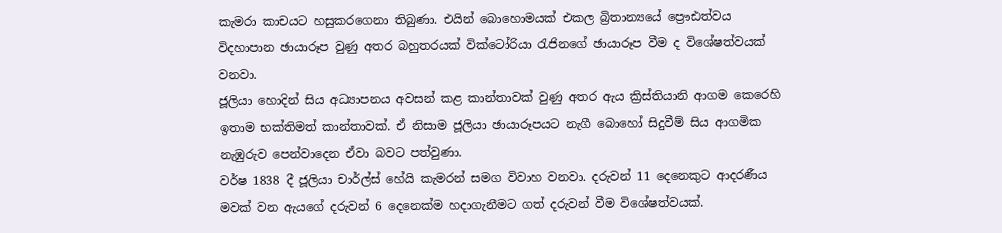කැමරා කාචයට හසුකරගෙනා තිබුණා. එයින් බොහොමයක් එකල බ්‍රිතාන්‍යයේ ප්‍රෞඪත්වය විදහාපාන ඡායාරූප වුණු අතර බහුතරයක් වික්ටෝරියා රැජිනගේ ඡායාරූප වීම ද විශේෂත්වයක් වනවා.
ජූලියා හොදින් සිය අධ්‍යාපනය අවසන් කළ කාන්තාවක් වුණු අතර ඇය ක්‍රිස්තියානි ආගම කෙරෙහි ඉතාම භක්තිමත් කාන්තාවක්. ඒ නිසාම ජූලියා ඡායාරූපයට නැගී බොහෝ සිදුවීම් සිය ආගමික නැඹුරුව පෙන්වාදෙන ඒවා බවට පත්වුණා.
වර්ෂ 1838 දී ජූලියා චාර්ල්ස් හේයි කැමරන් සමග විවාහ වනවා. දරුවන් 11 දෙනෙකුට ආදරණීය මවක් වන ඇයගේ දරුවන් 6 දෙනෙක්ම හදාගැනීමට ගත් දරුවන් වීම විශේෂත්වයක්.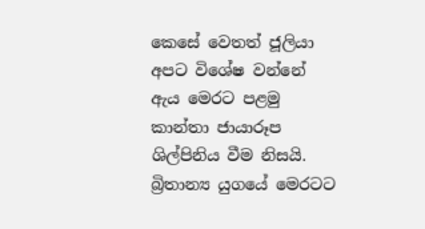කෙසේ වෙතත් ජූලියා අපට විශේෂ වන්නේ ඇය මෙරට පළමු කාන්තා ජායාරූප ශිල්පිනිය වීම නිසයි. බ්‍රිතාන්‍ය යුගයේ මෙරටට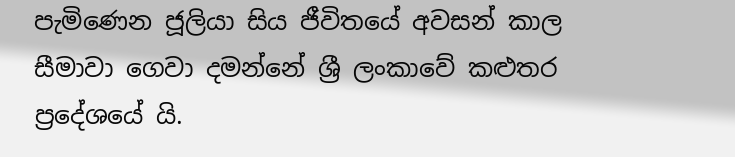පැමිණෙන ජූලියා සිය ජීවිතයේ අවසන් කාල සීමාවා ගෙවා දමන්නේ ශ්‍රී ලංකාවේ කළුතර ප්‍රදේශයේ යි.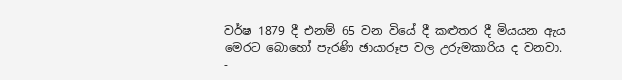වර්ෂ 1879 දී එනම් 65 වන වියේ දී කළුතර දී මියයන ඇය මෙරට බොහෝ පැරණි ඡායාරූප වල උරුමකාරිය ද වනවා.
-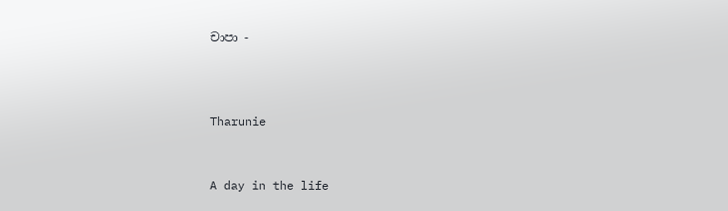චාපා -



Tharunie


A day in the life